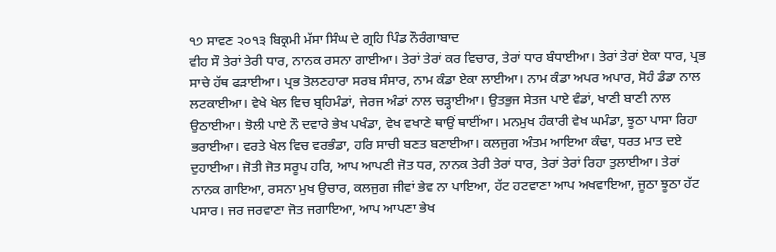੧੭ ਸਾਵਣ ੨੦੧੩ ਬਿਕ੍ਰਮੀ ਮੱਸਾ ਸਿੰਘ ਦੇ ਗ੍ਰਹਿ ਪਿੰਡ ਨੌਰੰਗਾਬਾਦ
ਵੀਹ ਸੌ ਤੇਰਾਂ ਤੇਰੀ ਧਾਰ, ਨਾਨਕ ਰਸਨਾ ਗਾਈਆ। ਤੇਰਾਂ ਤੇਰਾਂ ਕਰ ਵਿਚਾਰ, ਤੇਰਾਂ ਧਾਰ ਬੰਧਾਈਆ। ਤੇਰਾਂ ਤੇਰਾਂ ਏਕਾ ਧਾਰ, ਪ੍ਰਭ ਸਾਚੇ ਹੱਥ ਫੜਾਈਆ। ਪ੍ਰਭ ਤੋਲਣਹਾਰਾ ਸਰਬ ਸੰਸਾਰ, ਨਾਮ ਕੰਡਾ ਏਕਾ ਲਾਈਆ। ਨਾਮ ਕੰਡਾ ਅਪਰ ਅਪਾਰ, ਸੋਹੰ ਡੰਡਾ ਨਾਲ ਲਟਕਾਈਆ। ਵੇਖੇ ਖੇਲ ਵਿਚ ਬ੍ਰਹਿਮੰਡਾਂ, ਜੇਰਜ ਅੰਡਾਂ ਨਾਲ ਚੜ੍ਹਾਈਆ। ਉਤਭੁਜ ਸੇਤਜ ਪਾਏ ਵੰਡਾਂ, ਖਾਣੀ ਬਾਣੀ ਨਾਲ ਉਠਾਈਆ। ਝੋਲੀ ਪਾਏ ਨੌ ਦਵਾਰੇ ਭੇਖ ਪਖੰਡਾ, ਵੇਖ ਵਖਾਣੇ ਥਾਉਂ ਥਾਈਂਆ। ਮਨਮੁਖ ਹੰਕਾਰੀ ਵੇਖ ਘਮੰਡਾ, ਝੂਠਾ ਪਾਸਾ ਰਿਹਾ ਭਰਾਈਆ। ਵਰਤੇ ਖੇਲ ਵਿਚ ਵਰਭੰਡਾ, ਹਰਿ ਸਾਚੀ ਬਣਤ ਬਣਾਈਆ। ਕਲਜੁਗ ਅੰਤਮ ਆਇਆ ਕੰਢਾ, ਧਰਤ ਮਾਤ ਦਏ ਦੁਹਾਈਆ। ਜੋਤੀ ਜੋਤ ਸਰੂਪ ਹਰਿ, ਆਪ ਆਪਣੀ ਜੋਤ ਧਰ, ਨਾਨਕ ਤੇਰੀ ਤੇਰਾਂ ਧਾਰ, ਤੇਰਾਂ ਤੇਰਾਂ ਰਿਹਾ ਤੁਲਾਈਆ। ਤੇਰਾਂ ਨਾਨਕ ਗਾਇਆ, ਰਸਨਾ ਮੁਖ ਉਚਾਰ, ਕਲਜੁਗ ਜੀਵਾਂ ਭੇਵ ਨਾ ਪਾਇਆ, ਹੱਟ ਹਟਵਾਣਾ ਆਪ ਅਖਵਾਇਆ, ਜੂਠਾ ਝੂਠਾ ਹੱਟ ਪਸਾਰ। ਜਰ ਜਰਵਾਣਾ ਜੋਤ ਜਗਾਇਆ, ਆਪ ਆਪਣਾ ਭੇਖ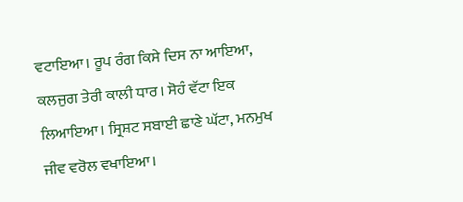ਵਟਾਇਆ। ਰੂਪ ਰੰਗ ਕਿਸੇ ਦਿਸ ਨਾ ਆਇਆ, ਕਲਜੁਗ ਤੇਰੀ ਕਾਲੀ ਧਾਰ। ਸੋਹੰ ਵੱਟਾ ਇਕ ਲਿਆਇਆ। ਸ੍ਰਿਸ਼ਟ ਸਬਾਈ ਛਾਣੇ ਘੱਟਾ, ਮਨਮੁਖ ਜੀਵ ਵਰੋਲ ਵਖਾਇਆ।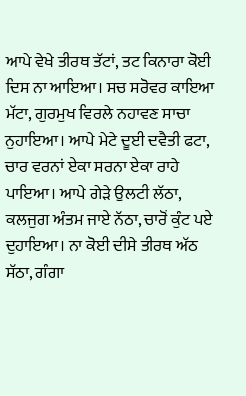ਆਪੇ ਵੇਖੇ ਤੀਰਥ ਤੱਟਾਂ, ਤਟ ਕਿਨਾਰਾ ਕੋਈ ਦਿਸ ਨਾ ਆਇਆ। ਸਚ ਸਰੋਵਰ ਕਾਇਆ ਮੱਟਾ, ਗੁਰਮੁਖ ਵਿਰਲੇ ਨਹਾਵਣ ਸਾਚਾ ਨੁਹਾਇਆ। ਆਪੇ ਮੇਟੇ ਦੂਈ ਦਵੈਤੀ ਫਟਾ, ਚਾਰ ਵਰਨਾਂ ਏਕਾ ਸਰਨਾ ਏਕਾ ਰਾਹੇ ਪਾਇਆ। ਆਪੇ ਗੇੜੇ ਉਲਟੀ ਲੱਠਾ, ਕਲਜੁਗ ਅੰਤਮ ਜਾਏ ਨੱਠਾ, ਚਾਰੋਂ ਕੁੰਟ ਪਏ ਦੁਹਾਇਆ। ਨਾ ਕੋਈ ਦੀਸੇ ਤੀਰਥ ਅੱਠ ਸੱਠਾ, ਗੰਗਾ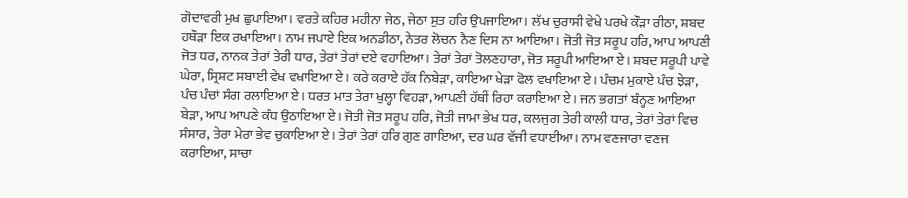ਗੋਦਾਵਰੀ ਮੁਖ ਛੁਪਾਇਆ। ਵਰਤੇ ਕਹਿਰ ਮਹੀਨਾ ਜੇਠ, ਜੇਠਾ ਸੁਤ ਹਰਿ ਉਪਜਾਇਆ। ਲੱਖ ਚੁਰਾਸੀ ਵੇਖੇ ਪਰਖੇ ਕੌੜਾ ਰੀਠਾ, ਸ਼ਬਦ ਹਥੌੜਾ ਇਕ ਰਖਾਇਆ। ਨਾਮ ਜਪਾਏ ਇਕ ਅਨਡੀਠਾ, ਨੇਤਰ ਲੋਚਨ ਨੈਣ ਦਿਸ ਨਾ ਆਇਆ। ਜੋਤੀ ਜੋਤ ਸਰੂਪ ਹਰਿ, ਆਪ ਆਪਣੀ ਜੋਤ ਧਰ, ਨਾਨਕ ਤੇਰਾਂ ਤੇਰੀ ਧਾਰ, ਤੇਰਾਂ ਤੇਰਾਂ ਦਏ ਵਹਾਇਆ। ਤੇਰਾਂ ਤੇਰਾਂ ਤੋਲਣਹਾਰਾ, ਜੋਤ ਸਰੂਪੀ ਆਇਆ ਏ। ਸ਼ਬਦ ਸਰੂਪੀ ਪਾਵੇ ਘੇਰਾ, ਸ੍ਰਿਸ਼ਟ ਸਬਾਈ ਵੇਖ ਵਖਾਇਆ ਏ। ਕਰੇ ਕਰਾਏ ਹੱਕ ਨਿਬੇੜਾ, ਕਾਇਆ ਖੇੜਾ ਫੋਲ ਵਖਾਇਆ ਏ। ਪੰਚਮ ਮੁਕਾਏ ਪੰਚ ਝੇੜਾ, ਪੰਚ ਪੰਚਾਂ ਸੰਗ ਰਲਾਇਆ ਏ। ਧਰਤ ਮਾਤ ਤੇਰਾ ਖੁਲ੍ਹਾ ਵਿਹੜਾ, ਆਪਣੀ ਹੱਥੀਂ ਰਿਹਾ ਕਰਾਇਆ ਏ। ਜਨ ਭਗਤਾਂ ਬੰਨ੍ਹਣ ਆਇਆ ਬੇੜਾ, ਆਪ ਆਪਣੇ ਕੰਧ ਉਠਾਇਆ ਏ। ਜੋਤੀ ਜੋਤ ਸਰੂਪ ਹਰਿ, ਜੋਤੀ ਜਾਮਾ ਭੇਖ ਧਰ, ਕਲਜੁਗ ਤੇਰੀ ਕਾਲੀ ਧਾਰ, ਤੇਰਾਂ ਤੇਰਾਂ ਵਿਚ ਸੰਸਾਰ, ਤੇਰਾ ਮੇਰਾ ਭੇਵ ਚੁਕਾਇਆ ਏ। ਤੇਰਾਂ ਤੇਰਾਂ ਹਰਿ ਗੁਣ ਗਾਇਆ, ਦਰ ਘਰ ਵੱਜੀ ਵਧਾਈਆ। ਨਾਮ ਵਣਜਾਰਾ ਵਣਜ ਕਰਾਇਆ, ਸਾਚਾ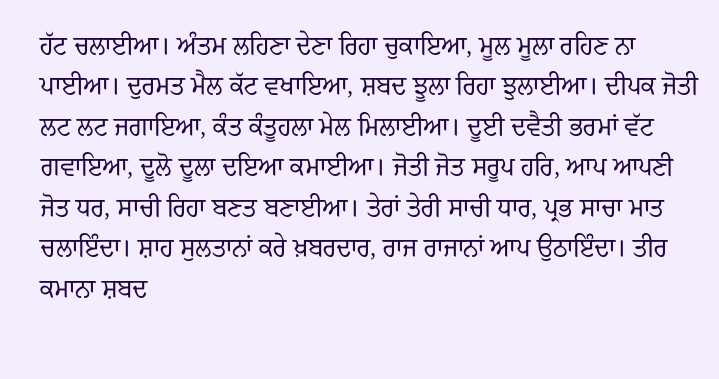ਹੱਟ ਚਲਾਈਆ। ਅੰਤਮ ਲਹਿਣਾ ਦੇਣਾ ਰਿਹਾ ਚੁਕਾਇਆ, ਮੂਲ ਮੂਲਾ ਰਹਿਣ ਨਾ ਪਾਈਆ। ਦੁਰਮਤ ਮੈਲ ਕੱਟ ਵਖਾਇਆ, ਸ਼ਬਦ ਝੂਲਾ ਰਿਹਾ ਝੁਲਾਈਆ। ਦੀਪਕ ਜੋਤੀ ਲਟ ਲਟ ਜਗਾਇਆ, ਕੰਤ ਕੰਤੂਹਲਾ ਮੇਲ ਮਿਲਾਈਆ। ਦੂਈ ਦਵੈਤੀ ਭਰਮਾਂ ਵੱਟ ਗਵਾਇਆ, ਦੂਲੋ ਦੂਲਾ ਦਇਆ ਕਮਾਈਆ। ਜੋਤੀ ਜੋਤ ਸਰੂਪ ਹਰਿ, ਆਪ ਆਪਣੀ ਜੋਤ ਧਰ, ਸਾਚੀ ਰਿਹਾ ਬਣਤ ਬਣਾਈਆ। ਤੇਰਾਂ ਤੇਰੀ ਸਾਚੀ ਧਾਰ, ਪ੍ਰਭ ਸਾਚਾ ਮਾਤ ਚਲਾਇੰਦਾ। ਸ਼ਾਹ ਸੁਲਤਾਨਾਂ ਕਰੇ ਖ਼ਬਰਦਾਰ, ਰਾਜ ਰਾਜਾਨਾਂ ਆਪ ਉਠਾਇੰਦਾ। ਤੀਰ ਕਮਾਨਾ ਸ਼ਬਦ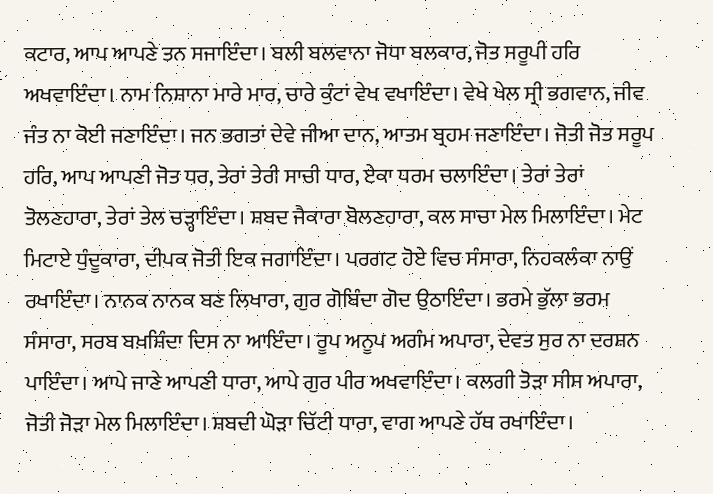ਕਟਾਰ, ਆਪ ਆਪਣੇ ਤਨ ਸਜਾਇੰਦਾ। ਬਲੀ ਬਲਵਾਨਾ ਜੋਧਾ ਬਲਕਾਰ, ਜੋਤ ਸਰੂਪੀ ਹਰਿ ਅਖਵਾਇੰਦਾ। ਨਾਮ ਨਿਸ਼ਾਨਾ ਮਾਰੇ ਮਾਰ, ਚਾਰੇ ਕੁੰਟਾਂ ਵੇਖ ਵਖਾਇੰਦਾ। ਵੇਖੇ ਖੇਲ ਸ੍ਰੀ ਭਗਵਾਨ, ਜੀਵ ਜੰਤ ਨਾ ਕੋਈ ਜਣਾਇੰਦਾ। ਜਨ ਭਗਤਾਂ ਦੇਵੇ ਜੀਆ ਦਾਨ, ਆਤਮ ਬ੍ਰਹਮ ਜਣਾਇੰਦਾ। ਜੋਤੀ ਜੋਤ ਸਰੂਪ ਹਰਿ, ਆਪ ਆਪਣੀ ਜੋਤ ਧਰ, ਤੇਰਾਂ ਤੇਰੀ ਸਾਚੀ ਧਾਰ, ਏਕਾ ਧਰਮ ਚਲਾਇੰਦਾ। ਤੇਰਾਂ ਤੇਰਾਂ ਤੋਲਣਹਾਰਾ, ਤੇਰਾਂ ਤੇਲ ਚੜ੍ਹਾਇੰਦਾ। ਸ਼ਬਦ ਜੈਕਾਰਾ ਬੋਲਣਹਾਰਾ, ਕਲ ਸਾਚਾ ਮੇਲ ਮਿਲਾਇੰਦਾ। ਮੇਟ ਮਿਟਾਏ ਧੁੰਦੂਕਾਰਾ, ਦੀਪਕ ਜੋਤੀ ਇਕ ਜਗਾਇੰਦਾ। ਪਰਗਟ ਹੋਏ ਵਿਚ ਸੰਸਾਰਾ, ਨਿਹਕਲੰਕਾ ਨਾਉਂ ਰਖਾਇੰਦਾ। ਨਾਨਕ ਨਾਨਕ ਬਣ ਲਿਖਾਰਾ, ਗੁਰ ਗੋਬਿੰਦਾ ਗੋਦ ਉਠਾਇੰਦਾ। ਭਰਮੇ ਭੁੱਲਾ ਭਰਮ ਸੰਸਾਰਾ, ਸਰਬ ਬਖ਼ਸ਼ਿੰਦਾ ਦਿਸ ਨਾ ਆਇੰਦਾ। ਰੂਪ ਅਨੂਪ ਅਗੰਮ ਅਪਾਰਾ, ਦੇਵਤ ਸੁਰ ਨਾ ਦਰਸ਼ਨ ਪਾਇੰਦਾ। ਆਪੇ ਜਾਣੇ ਆਪਣੀ ਧਾਰਾ, ਆਪੇ ਗੁਰ ਪੀਰ ਅਖਵਾਇੰਦਾ। ਕਲਗੀ ਤੋੜਾ ਸੀਸ ਅਪਾਰਾ, ਜੋਤੀ ਜੋੜਾ ਮੇਲ ਮਿਲਾਇੰਦਾ। ਸ਼ਬਦੀ ਘੋੜਾ ਚਿੱਟੀ ਧਾਰਾ, ਵਾਗ ਆਪਣੇ ਹੱਥ ਰਖਾਇੰਦਾ।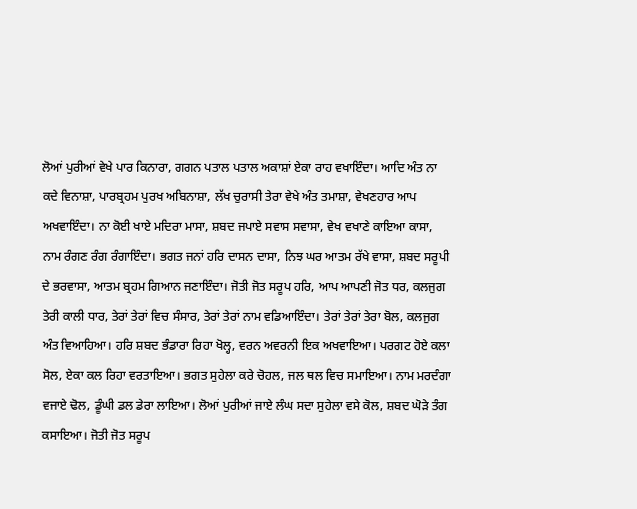ਲੋਆਂ ਪੁਰੀਆਂ ਵੇਖੇ ਪਾਰ ਕਿਨਾਰਾ, ਗਗਨ ਪਤਾਲ ਪਤਾਲ ਅਕਾਸ਼ਾਂ ਏਕਾ ਰਾਹ ਵਖਾਇੰਦਾ। ਆਦਿ ਅੰਤ ਨਾ ਕਦੇ ਵਿਨਾਸ਼ਾ, ਪਾਰਬ੍ਰਹਮ ਪੁਰਖ ਅਬਿਨਾਸ਼ਾ, ਲੱਖ ਚੁਰਾਸੀ ਤੇਰਾ ਵੇਖੇ ਅੰਤ ਤਮਾਸ਼ਾ, ਵੇਖਣਹਾਰ ਆਪ ਅਖਵਾਇੰਦਾ। ਨਾ ਕੋਈ ਖਾਏ ਮਦਿਰਾ ਮਾਸਾ, ਸ਼ਬਦ ਜਪਾਏ ਸਵਾਸ ਸਵਾਸਾ, ਵੇਖ ਵਖਾਣੇ ਕਾਇਆ ਕਾਸਾ, ਨਾਮ ਰੰਗਣ ਰੰਗ ਰੰਗਾਇੰਦਾ। ਭਗਤ ਜਨਾਂ ਹਰਿ ਦਾਸਨ ਦਾਸਾ, ਨਿਝ ਘਰ ਆਤਮ ਰੱਖੇ ਵਾਸਾ, ਸ਼ਬਦ ਸਰੂਪੀ ਦੇ ਭਰਵਾਸਾ, ਆਤਮ ਬ੍ਰਹਮ ਗਿਆਨ ਜਣਾਇੰਦਾ। ਜੋਤੀ ਜੋਤ ਸਰੂਪ ਹਰਿ, ਆਪ ਆਪਣੀ ਜੋਤ ਧਰ, ਕਲਜੁਗ ਤੇਰੀ ਕਾਲੀ ਧਾਰ, ਤੇਰਾਂ ਤੇਰਾਂ ਵਿਚ ਸੰਸਾਰ, ਤੇਰਾਂ ਤੇਰਾਂ ਨਾਮ ਵਡਿਆਇੰਦਾ। ਤੇਰਾਂ ਤੇਰਾਂ ਤੇਰਾ ਬੋਲ, ਕਲਜੁਗ ਅੰਤ ਵਿਆਹਿਆ। ਹਰਿ ਸ਼ਬਦ ਭੰਡਾਰਾ ਰਿਹਾ ਖੋਲ੍ਹ, ਵਰਨ ਅਵਰਨੀ ਇਕ ਅਖਵਾਇਆ। ਪਰਗਟ ਹੋਏ ਕਲਾ ਸੋਲ, ਏਕਾ ਕਲ ਰਿਹਾ ਵਰਤਾਇਆ। ਭਗਤ ਸੁਹੇਲਾ ਕਰੇ ਚੋਹਲ, ਜਲ ਥਲ ਵਿਚ ਸਮਾਇਆ। ਨਾਮ ਮਰਦੰਗਾ ਵਜਾਏ ਢੋਲ, ਡੂੰਘੀ ਡਲ ਡੇਰਾ ਲਾਇਆ। ਲੋਆਂ ਪੁਰੀਆਂ ਜਾਏ ਲੰਘ ਸਦਾ ਸੁਹੇਲਾ ਵਸੇ ਕੋਲ, ਸ਼ਬਦ ਘੋੜੇ ਤੰਗ ਕਸਾਇਆ। ਜੋਤੀ ਜੋਤ ਸਰੂਪ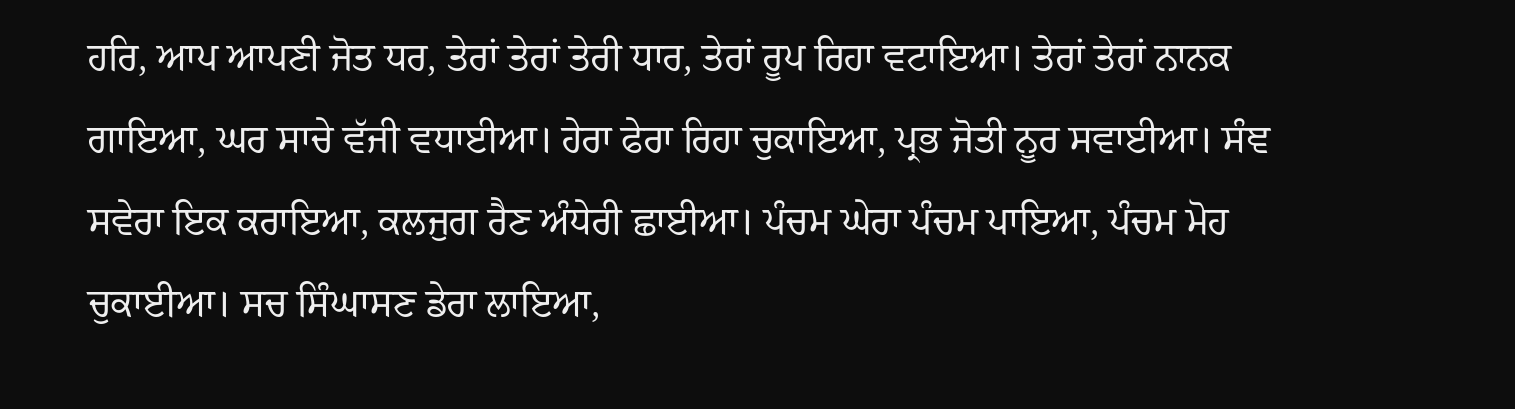ਹਰਿ, ਆਪ ਆਪਣੀ ਜੋਤ ਧਰ, ਤੇਰਾਂ ਤੇਰਾਂ ਤੇਰੀ ਧਾਰ, ਤੇਰਾਂ ਰੂਪ ਰਿਹਾ ਵਟਾਇਆ। ਤੇਰਾਂ ਤੇਰਾਂ ਨਾਨਕ ਗਾਇਆ, ਘਰ ਸਾਚੇ ਵੱਜੀ ਵਧਾਈਆ। ਹੇਰਾ ਫੇਰਾ ਰਿਹਾ ਚੁਕਾਇਆ, ਪ੍ਰਭ ਜੋਤੀ ਨੂਰ ਸਵਾਈਆ। ਸੰਞ ਸਵੇਰਾ ਇਕ ਕਰਾਇਆ, ਕਲਜੁਗ ਰੈਣ ਅੰਧੇਰੀ ਛਾਈਆ। ਪੰਚਮ ਘੇਰਾ ਪੰਚਮ ਪਾਇਆ, ਪੰਚਮ ਮੋਹ ਚੁਕਾਈਆ। ਸਚ ਸਿੰਘਾਸਣ ਡੇਰਾ ਲਾਇਆ,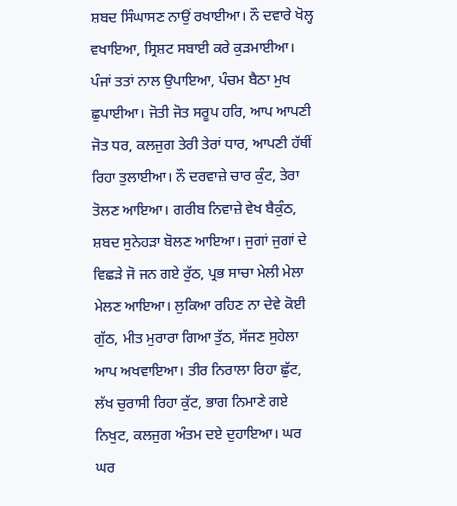ਸ਼ਬਦ ਸਿੰਘਾਸਣ ਨਾਉਂ ਰਖਾਈਆ। ਨੌ ਦਵਾਰੇ ਖੋਲ੍ਹ ਵਖਾਇਆ, ਸ੍ਰਿਸ਼ਟ ਸਬਾਈ ਕਰੇ ਕੁੜਮਾਈਆ। ਪੰਜਾਂ ਤਤਾਂ ਨਾਲ ਉਪਾਇਆ, ਪੰਚਮ ਬੈਠਾ ਮੁਖ ਛੁਪਾਈਆ। ਜੋਤੀ ਜੋਤ ਸਰੂਪ ਹਰਿ, ਆਪ ਆਪਣੀ ਜੋਤ ਧਰ, ਕਲਜੁਗ ਤੇਰੀ ਤੇਰਾਂ ਧਾਰ, ਆਪਣੀ ਹੱਥੀਂ ਰਿਹਾ ਤੁਲਾਈਆ। ਨੌ ਦਰਵਾਜ਼ੇ ਚਾਰ ਕੁੰਟ, ਤੇਰਾ ਤੋਲਣ ਆਇਆ। ਗਰੀਬ ਨਿਵਾਜ਼ੇ ਵੇਖ ਬੈਕੁੰਠ, ਸ਼ਬਦ ਸੁਨੇਹੜਾ ਬੋਲਣ ਆਇਆ। ਜੁਗਾਂ ਜੁਗਾਂ ਦੇ ਵਿਛੜੇ ਜੋ ਜਨ ਗਏ ਰੁੱਠ, ਪ੍ਰਭ ਸਾਚਾ ਮੇਲੀ ਮੇਲਾ ਮੇਲਣ ਆਇਆ। ਲੁਕਿਆ ਰਹਿਣ ਨਾ ਦੇਵੇ ਕੋਈ ਗੁੱਠ, ਮੀਤ ਮੁਰਾਰਾ ਗਿਆ ਤੁੱਠ, ਸੱਜਣ ਸੁਹੇਲਾ ਆਪ ਅਖਵਾਇਆ। ਤੀਰ ਨਿਰਾਲਾ ਰਿਹਾ ਛੁੱਟ, ਲੱਖ ਚੁਰਾਸੀ ਰਿਹਾ ਕੁੱਟ, ਭਾਗ ਨਿਮਾਣੇ ਗਏ ਨਿਖੁਟ, ਕਲਜੁਗ ਅੰਤਮ ਦਏ ਦੁਹਾਇਆ। ਘਰ ਘਰ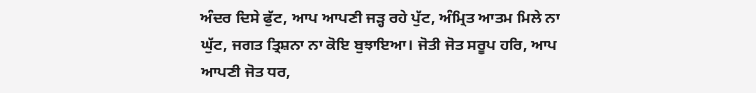ਅੰਦਰ ਦਿਸੇ ਫੁੱਟ, ਆਪ ਆਪਣੀ ਜੜ੍ਹ ਰਹੇ ਪੁੱਟ, ਅੰਮ੍ਰਿਤ ਆਤਮ ਮਿਲੇ ਨਾ ਘੁੱਟ, ਜਗਤ ਤ੍ਰਿਸ਼ਨਾ ਨਾ ਕੋਇ ਬੁਝਾਇਆ। ਜੋਤੀ ਜੋਤ ਸਰੂਪ ਹਰਿ, ਆਪ ਆਪਣੀ ਜੋਤ ਧਰ,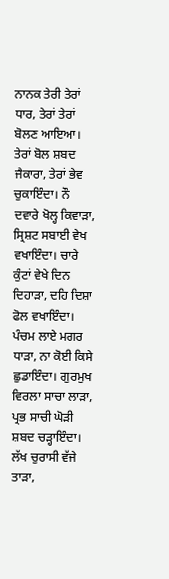ਨਾਨਕ ਤੇਰੀ ਤੇਰਾਂ ਧਾਰ, ਤੇਰਾਂ ਤੇਰਾਂ ਬੋਲਣ ਆਇਆ। ਤੇਰਾਂ ਬੋਲ ਸ਼ਬਦ ਜੈਕਾਰਾ, ਤੇਰਾਂ ਭੇਵ ਚੁਕਾਇੰਦਾ। ਨੌ ਦਵਾਰੇ ਖੋਲ੍ਹ ਕਿਵਾੜਾ, ਸ੍ਰਿਸ਼ਟ ਸਬਾਈ ਵੇਖ ਵਖਾਇੰਦਾ। ਚਾਰੇ ਕੁੰਟਾਂ ਵੇਖੇ ਦਿਨ ਦਿਹਾੜਾ, ਦਹਿ ਦਿਸ਼ਾ ਫੋਲ ਵਖਾਇੰਦਾ। ਪੰਚਮ ਲਾਏ ਮਗਰ ਧਾੜਾ, ਨਾ ਕੋਈ ਕਿਸੇ ਛੁਡਾਇੰਦਾ। ਗੁਰਮੁਖ ਵਿਰਲਾ ਸਾਚਾ ਲਾੜਾ, ਪ੍ਰਭ ਸਾਚੀ ਘੋੜੀ ਸ਼ਬਦ ਚੜ੍ਹਾਇੰਦਾ। ਲੱਖ ਚੁਰਾਸੀ ਵੱਜੇ ਤਾੜਾ,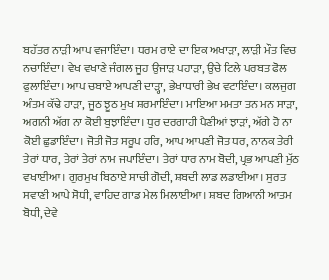ਬਹੱਤਰ ਨਾੜੀ ਆਪ ਵਜਾਇੰਦਾ। ਧਰਮ ਰਾਏ ਦਾ ਇਕ ਅਖਾੜਾ, ਲਾੜੀ ਮੌਤ ਵਿਚ ਨਚਾਇੰਦਾ। ਵੇਖ ਵਖਾਣੇ ਜੰਗਲ ਜੂਹ ਉਜਾੜ ਪਹਾੜਾ, ਉਚੇ ਟਿਲੇ ਪਰਬਤ ਫੋਲ ਫੁਲਾਇੰਦਾ। ਆਪ ਚਬਾਏ ਆਪਣੀ ਦਾੜ੍ਹਾ, ਭੇਖਾਧਾਰੀ ਭੇਖ ਵਟਾਇੰਦਾ। ਕਲਜੁਗ ਅੰਤਮ ਕੱਢੇ ਹਾੜਾ, ਜੂਠ ਝੂਠ ਮੁਖ ਸ਼ਰਮਾਇੰਦਾ। ਮਾਇਆ ਮਮਤਾ ਤਨ ਮਨ ਸਾੜਾ, ਅਗਨੀ ਅੱਗ ਨਾ ਕੋਈ ਬੁਝਾਇੰਦਾ। ਧੁਰ ਦਰਗਾਹੀ ਪੈਣੀਆਂ ਝਾੜਾਂ, ਅੱਗੇ ਹੋ ਨਾ ਕੋਈ ਛੁਡਾਇੰਦਾ। ਜੋਤੀ ਜੋਤ ਸਰੂਪ ਹਰਿ, ਆਪ ਆਪਣੀ ਜੋਤ ਧਰ, ਨਾਨਕ ਤੇਰੀ ਤੇਰਾਂ ਧਾਰ, ਤੇਰਾਂ ਤੇਰਾਂ ਨਾਮ ਜਪਾਇੰਦਾ। ਤੇਰਾਂ ਧਾਰ ਨਾਮ ਬੋਦੀ, ਪ੍ਰਭ ਆਪਣੀ ਮੁੱਠ ਵਖਾਈਆ। ਗੁਰਮੁਖ ਬਿਠਾਏ ਸਾਚੀ ਗੋਦੀ, ਸ਼ਬਦੀ ਲਾਡ ਲਡਾਈਆ। ਸੁਰਤ ਸਵਾਣੀ ਆਪੇ ਸੋਧੀ, ਵਾਹਿਦ ਗਾਡ ਮੇਲ ਮਿਲਾਈਆ। ਸ਼ਬਦ ਗਿਆਨੀ ਆਤਮ ਬੋਧੀ, ਦੇਵੇ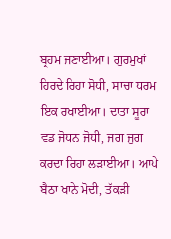ਬ੍ਰਹਮ ਜਣਾਈਆ। ਗੁਰਮੁਖਾਂ ਹਿਰਦੇ ਰਿਹਾ ਸੋਧੀ, ਸਾਚਾ ਧਰਮ ਇਕ ਰਖਾਈਆ। ਦਾਤਾ ਸੂਰਾ ਵਡ ਜੋਧਨ ਜੋਧੀ, ਜਗ ਜੁਗ ਕਰਦਾ ਰਿਹਾ ਲੜਾਈਆ। ਆਪੇ ਬੈਠਾ ਖਾਨੇ ਮੋਦੀ, ਤੱਕੜੀ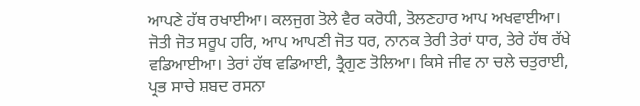ਆਪਣੇ ਹੱਥ ਰਖਾਈਆ। ਕਲਜੁਗ ਤੋਲੇ ਵੈਰ ਕਰੋਧੀ, ਤੋਲਣਹਾਰ ਆਪ ਅਖਵਾਈਆ। ਜੋਤੀ ਜੋਤ ਸਰੂਪ ਹਰਿ, ਆਪ ਆਪਣੀ ਜੋਤ ਧਰ, ਨਾਨਕ ਤੇਰੀ ਤੇਰਾਂ ਧਾਰ, ਤੇਰੇ ਹੱਥ ਰੱਖੇ ਵਡਿਆਈਆ। ਤੇਰਾਂ ਹੱਥ ਵਡਿਆਈ, ਤ੍ਰੈਗੁਣ ਤੋਲਿਆ। ਕਿਸੇ ਜੀਵ ਨਾ ਚਲੇ ਚਤੁਰਾਈ, ਪ੍ਰਭ ਸਾਚੇ ਸ਼ਬਦ ਰਸਨਾ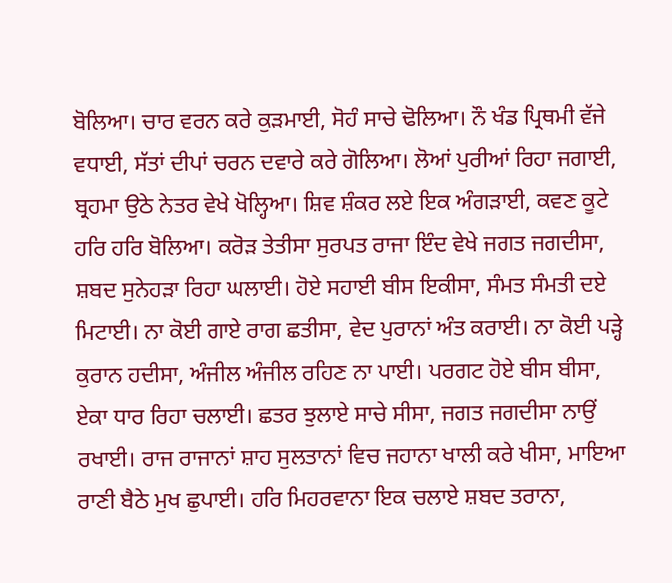ਬੋਲਿਆ। ਚਾਰ ਵਰਨ ਕਰੇ ਕੁੜਮਾਈ, ਸੋਹੰ ਸਾਚੇ ਢੋਲਿਆ। ਨੌ ਖੰਡ ਪ੍ਰਿਥਮੀ ਵੱਜੇ ਵਧਾਈ, ਸੱਤਾਂ ਦੀਪਾਂ ਚਰਨ ਦਵਾਰੇ ਕਰੇ ਗੋਲਿਆ। ਲੋਆਂ ਪੁਰੀਆਂ ਰਿਹਾ ਜਗਾਈ, ਬ੍ਰਹਮਾ ਉਠੇ ਨੇਤਰ ਵੇਖੇ ਖੋਲ੍ਹਿਆ। ਸ਼ਿਵ ਸ਼ੰਕਰ ਲਏ ਇਕ ਅੰਗੜਾਈ, ਕਵਣ ਕੂਟੇ ਹਰਿ ਹਰਿ ਬੋਲਿਆ। ਕਰੋੜ ਤੇਤੀਸਾ ਸੁਰਪਤ ਰਾਜਾ ਇੰਦ ਵੇਖੇ ਜਗਤ ਜਗਦੀਸਾ, ਸ਼ਬਦ ਸੁਨੇਹੜਾ ਰਿਹਾ ਘਲਾਈ। ਹੋਏ ਸਹਾਈ ਬੀਸ ਇਕੀਸਾ, ਸੰਮਤ ਸੰਮਤੀ ਦਏ ਮਿਟਾਈ। ਨਾ ਕੋਈ ਗਾਏ ਰਾਗ ਛਤੀਸਾ, ਵੇਦ ਪੁਰਾਨਾਂ ਅੰਤ ਕਰਾਈ। ਨਾ ਕੋਈ ਪੜ੍ਹੇ ਕੁਰਾਨ ਹਦੀਸਾ, ਅੰਜੀਲ ਅੰਜੀਲ ਰਹਿਣ ਨਾ ਪਾਈ। ਪਰਗਟ ਹੋਏ ਬੀਸ ਬੀਸਾ, ਏਕਾ ਧਾਰ ਰਿਹਾ ਚਲਾਈ। ਛਤਰ ਝੁਲਾਏ ਸਾਚੇ ਸੀਸਾ, ਜਗਤ ਜਗਦੀਸਾ ਨਾਉਂ ਰਖਾਈ। ਰਾਜ ਰਾਜਾਨਾਂ ਸ਼ਾਹ ਸੁਲਤਾਨਾਂ ਵਿਚ ਜਹਾਨਾ ਖਾਲੀ ਕਰੇ ਖੀਸਾ, ਮਾਇਆ ਰਾਣੀ ਬੈਠੇ ਮੁਖ ਛੁਪਾਈ। ਹਰਿ ਮਿਹਰਵਾਨਾ ਇਕ ਚਲਾਏ ਸ਼ਬਦ ਤਰਾਨਾ,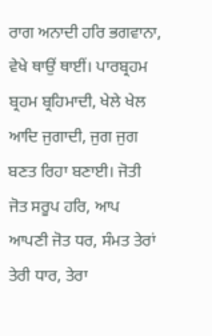ਰਾਗ ਅਨਾਦੀ ਹਰਿ ਭਗਵਾਨਾ, ਵੇਖੇ ਥਾਉਂ ਥਾਈਂ। ਪਾਰਬ੍ਰਹਮ ਬ੍ਰਹਮ ਬ੍ਰਹਿਮਾਦੀ, ਖੇਲੇ ਖੇਲ ਆਦਿ ਜੁਗਾਦੀ, ਜੁਗ ਜੁਗ ਬਣਤ ਰਿਹਾ ਬਣਾਈ। ਜੋਤੀ ਜੋਤ ਸਰੂਪ ਹਰਿ, ਆਪ ਆਪਣੀ ਜੋਤ ਧਰ, ਸੰਮਤ ਤੇਰਾਂ ਤੇਰੀ ਧਾਰ, ਤੇਰਾ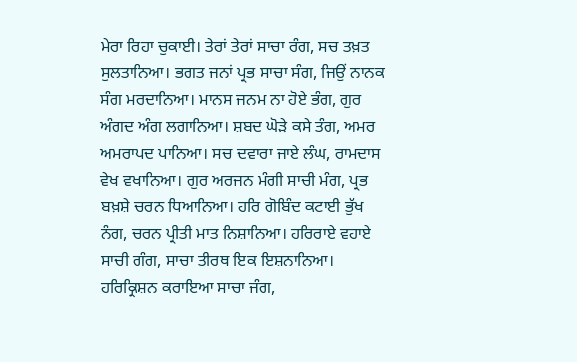ਮੇਰਾ ਰਿਹਾ ਚੁਕਾਈ। ਤੇਰਾਂ ਤੇਰਾਂ ਸਾਚਾ ਰੰਗ, ਸਚ ਤਖ਼ਤ ਸੁਲਤਾਨਿਆ। ਭਗਤ ਜਨਾਂ ਪ੍ਰਭ ਸਾਚਾ ਸੰਗ, ਜਿਉਂ ਨਾਨਕ ਸੰਗ ਮਰਦਾਨਿਆ। ਮਾਨਸ ਜਨਮ ਨਾ ਹੋਏ ਭੰਗ, ਗੁਰ ਅੰਗਦ ਅੰਗ ਲਗਾਨਿਆ। ਸ਼ਬਦ ਘੋੜੇ ਕਸੇ ਤੰਗ, ਅਮਰ ਅਮਰਾਪਦ ਪਾਨਿਆ। ਸਚ ਦਵਾਰਾ ਜਾਏ ਲੰਘ, ਰਾਮਦਾਸ ਵੇਖ ਵਖਾਨਿਆ। ਗੁਰ ਅਰਜਨ ਮੰਗੀ ਸਾਚੀ ਮੰਗ, ਪ੍ਰਭ ਬਖ਼ਸ਼ੇ ਚਰਨ ਧਿਆਨਿਆ। ਹਰਿ ਗੋਬਿੰਦ ਕਟਾਈ ਭੁੱਖ ਨੰਗ, ਚਰਨ ਪ੍ਰੀਤੀ ਮਾਤ ਨਿਸ਼ਾਨਿਆ। ਹਰਿਰਾਏ ਵਹਾਏ ਸਾਚੀ ਗੰਗ, ਸਾਚਾ ਤੀਰਥ ਇਕ ਇਸ਼ਨਾਨਿਆ। ਹਰਿਕ੍ਰਿਸ਼ਨ ਕਰਾਇਆ ਸਾਚਾ ਜੰਗ,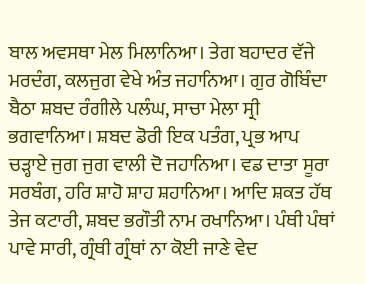ਬਾਲ ਅਵਸਥਾ ਮੇਲ ਮਿਲਾਨਿਆ। ਤੇਗ ਬਹਾਦਰ ਵੱਜੇ ਮਰਦੰਗ, ਕਲਜੁਗ ਵੇਖੇ ਅੰਤ ਜਹਾਨਿਆ। ਗੁਰ ਗੋਬਿੰਦਾ ਬੈਠਾ ਸ਼ਬਦ ਰੰਗੀਲੇ ਪਲੰਘ, ਸਾਚਾ ਮੇਲਾ ਸ੍ਰੀ ਭਗਵਾਨਿਆ। ਸ਼ਬਦ ਡੋਰੀ ਇਕ ਪਤੰਗ, ਪ੍ਰਭ ਆਪ ਚੜ੍ਹਾਏ ਜੁਗ ਜੁਗ ਵਾਲੀ ਦੋ ਜਹਾਨਿਆ। ਵਡ ਦਾਤਾ ਸੂਰਾ ਸਰਬੰਗ, ਹਰਿ ਸ਼ਾਹੋ ਸ਼ਾਹ ਸ਼ਹਾਨਿਆ। ਆਦਿ ਸ਼ਕਤ ਹੱਥ ਤੇਜ ਕਟਾਰੀ, ਸ਼ਬਦ ਭਗੌਤੀ ਨਾਮ ਰਖਾਨਿਆ। ਪੰਥੀ ਪੰਥਾਂ ਪਾਵੇ ਸਾਰੀ, ਗ੍ਰੰਥੀ ਗ੍ਰੰਥਾਂ ਨਾ ਕੋਈ ਜਾਣੇ ਵੇਦ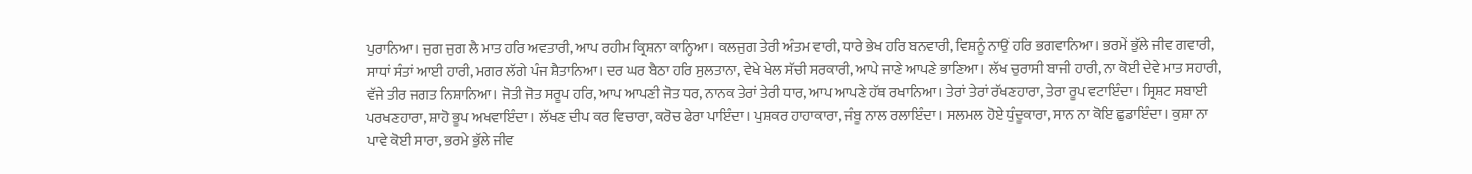ਪੁਰਾਨਿਆ। ਜੁਗ ਜੁਗ ਲੈ ਮਾਤ ਹਰਿ ਅਵਤਾਰੀ, ਆਪ ਰਹੀਮ ਕ੍ਰਿਸ਼ਨਾ ਕਾਨ੍ਹਿਆ। ਕਲਜੁਗ ਤੇਰੀ ਅੰਤਮ ਵਾਰੀ, ਧਾਰੇ ਭੇਖ ਹਰਿ ਬਨਵਾਰੀ, ਵਿਸ਼ਨੂੰ ਨਾਉਂ ਹਰਿ ਭਗਵਾਨਿਆ। ਭਰਮੇਂ ਭੁੱਲੇ ਜੀਵ ਗਵਾਰੀ, ਸਾਧਾਂ ਸੰਤਾਂ ਆਈ ਹਾਰੀ, ਮਗਰ ਲੱਗੇ ਪੰਜ ਸ਼ੈਤਾਨਿਆ। ਦਰ ਘਰ ਬੈਠਾ ਹਰਿ ਸੁਲਤਾਨਾ, ਵੇਖੇ ਖੇਲ ਸੱਚੀ ਸਰਕਾਰੀ, ਆਪੇ ਜਾਣੇ ਆਪਣੇ ਭਾਣਿਆ। ਲੱਖ ਚੁਰਾਸੀ ਬਾਜੀ ਹਾਰੀ, ਨਾ ਕੋਈ ਦੇਵੇ ਮਾਤ ਸਹਾਰੀ, ਵੱਜੇ ਤੀਰ ਜਗਤ ਨਿਸ਼ਾਨਿਆ। ਜੋਤੀ ਜੋਤ ਸਰੂਪ ਹਰਿ, ਆਪ ਆਪਣੀ ਜੋਤ ਧਰ, ਨਾਨਕ ਤੇਰਾਂ ਤੇਰੀ ਧਾਰ, ਆਪ ਆਪਣੇ ਹੱਥ ਰਖਾਨਿਆ। ਤੇਰਾਂ ਤੇਰਾਂ ਰੱਖਣਹਾਰਾ, ਤੇਰਾ ਰੂਪ ਵਟਾਇੰਦਾ। ਸ੍ਰਿਸ਼ਟ ਸਬਾਈ ਪਰਖਣਹਾਰਾ, ਸ਼ਾਹੋ ਭੂਪ ਅਖਵਾਇੰਦਾ। ਲੱਖਣ ਦੀਪ ਕਰ ਵਿਚਾਰਾ, ਕਰੋਚ ਫੇਰਾ ਪਾਇੰਦਾ। ਪੁਸ਼ਕਰ ਹਾਹਾਕਾਰਾ, ਜੰਬੂ ਨਾਲ ਰਲਾਇੰਦਾ। ਸਲਮਲ ਹੋਏ ਧੁੰਦੂਕਾਰਾ, ਸਾਨ ਨਾ ਕੋਇ ਛੁਡਾਇੰਦਾ। ਕੁਸ਼ਾ ਨਾ ਪਾਵੇ ਕੋਈ ਸਾਰਾ, ਭਰਮੇ ਭੁੱਲੇ ਜੀਵ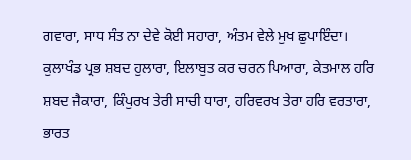ਗਵਾਰਾ, ਸਾਧ ਸੰਤ ਨਾ ਦੇਵੇ ਕੋਈ ਸਹਾਰਾ, ਅੰਤਮ ਵੇਲੇ ਮੁਖ ਛੁਪਾਇੰਦਾ। ਕੁਲਾਖੰਡ ਪ੍ਰਭ ਸ਼ਬਦ ਹੁਲਾਰਾ, ਇਲਾਬੁਤ ਕਰ ਚਰਨ ਪਿਆਰਾ, ਕੇਤਮਾਲ ਹਰਿ ਸ਼ਬਦ ਜੈਕਾਰਾ, ਕਿੰਪੁਰਖ ਤੇਰੀ ਸਾਚੀ ਧਾਰਾ, ਹਰਿਵਰਖ ਤੇਰਾ ਹਰਿ ਵਰਤਾਰਾ, ਭਾਰਤ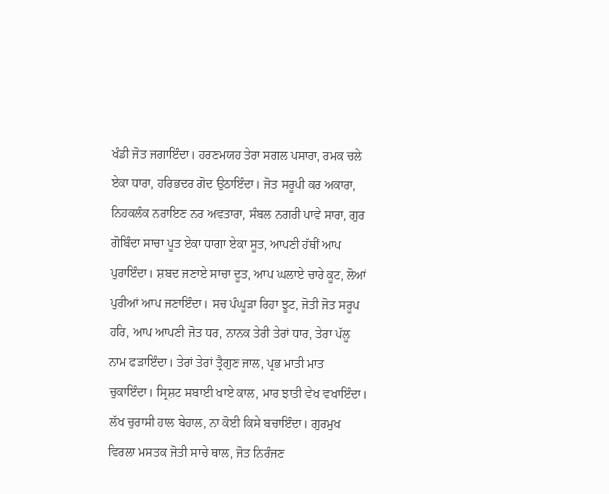ਖੰਡੀ ਜੋਤ ਜਗਾਇੰਦਾ। ਹਰਣਮਯਹ ਤੇਰਾ ਸਗਲ ਪਸਾਰਾ, ਰਮਕ ਚਲੇ ਏਕਾ ਧਾਰਾ, ਹਰਿਭਦਰ ਗੋਦ ਉਠਾਇੰਦਾ। ਜੋਤ ਸਰੂਪੀ ਕਰ ਅਕਾਰਾ, ਨਿਹਕਲੰਕ ਨਰਾਇਣ ਨਰ ਅਵਤਾਰਾ, ਸੰਬਲ ਨਗਰੀ ਪਾਵੇ ਸਾਰਾ, ਗੁਰ ਗੋਬਿੰਦਾ ਸਾਚਾ ਪੂਤ ਏਕਾ ਧਾਗਾ ਏਕਾ ਸੂਤ, ਆਪਣੀ ਹੱਥੀਂ ਆਪ ਪੁਰਾਇੰਦਾ। ਸ਼ਬਦ ਜਣਾਏ ਸਾਚਾ ਦੂਤ, ਆਪ ਘਲਾਏ ਚਾਰੇ ਕੂਟ, ਲੋਆਂ ਪੁਰੀਆਂ ਆਪ ਜਣਾਇੰਦਾ। ਸਚ ਪੰਘੂੜਾ ਰਿਹਾ ਝੂਟ, ਜੋਤੀ ਜੋਤ ਸਰੂਪ ਹਰਿ, ਆਪ ਆਪਣੀ ਜੋਤ ਧਰ, ਨਾਨਕ ਤੇਰੀ ਤੇਰਾਂ ਧਾਰ, ਤੇਰਾ ਪੱਲੂ ਨਾਮ ਫੜਾਇੰਦਾ। ਤੇਰਾਂ ਤੇਰਾਂ ਤ੍ਰੈਗੁਣ ਜਾਲ, ਪ੍ਰਭ ਮਾਤੀ ਮਾਤ ਚੁਕਾਇੰਦਾ। ਸ੍ਰਿਸ਼ਟ ਸਬਾਈ ਖਾਏ ਕਾਲ, ਮਾਰ ਝਾਤੀ ਵੇਖ ਵਖਾਇੰਦਾ। ਲੱਖ ਚੁਰਾਸੀ ਹਾਲ ਬੇਹਾਲ, ਨਾ ਕੋਈ ਕਿਸੇ ਬਚਾਇੰਦਾ। ਗੁਰਮੁਖ ਵਿਰਲਾ ਮਸਤਕ ਜੋਤੀ ਸਾਚੇ ਥਾਲ, ਜੋਤ ਨਿਰੰਜਣ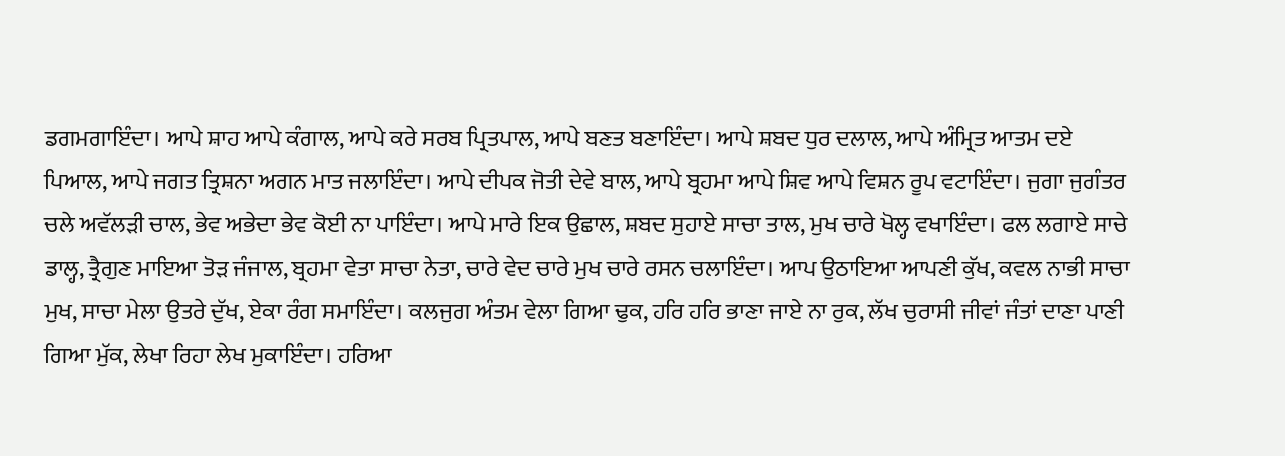ਡਗਮਗਾਇੰਦਾ। ਆਪੇ ਸ਼ਾਹ ਆਪੇ ਕੰਗਾਲ, ਆਪੇ ਕਰੇ ਸਰਬ ਪ੍ਰਿਤਪਾਲ, ਆਪੇ ਬਣਤ ਬਣਾਇੰਦਾ। ਆਪੇ ਸ਼ਬਦ ਧੁਰ ਦਲਾਲ, ਆਪੇ ਅੰਮ੍ਰਿਤ ਆਤਮ ਦਏ ਪਿਆਲ, ਆਪੇ ਜਗਤ ਤ੍ਰਿਸ਼ਨਾ ਅਗਨ ਮਾਤ ਜਲਾਇੰਦਾ। ਆਪੇ ਦੀਪਕ ਜੋਤੀ ਦੇਵੇ ਬਾਲ, ਆਪੇ ਬ੍ਰਹਮਾ ਆਪੇ ਸ਼ਿਵ ਆਪੇ ਵਿਸ਼ਨ ਰੂਪ ਵਟਾਇੰਦਾ। ਜੁਗਾ ਜੁਗੰਤਰ ਚਲੇ ਅਵੱਲੜੀ ਚਾਲ, ਭੇਵ ਅਭੇਦਾ ਭੇਵ ਕੋਈ ਨਾ ਪਾਇੰਦਾ। ਆਪੇ ਮਾਰੇ ਇਕ ਉਛਾਲ, ਸ਼ਬਦ ਸੁਹਾਏ ਸਾਚਾ ਤਾਲ, ਮੁਖ ਚਾਰੇ ਖੋਲ੍ਹ ਵਖਾਇੰਦਾ। ਫਲ ਲਗਾਏ ਸਾਚੇ ਡਾਲ੍ਹ, ਤ੍ਰੈਗੁਣ ਮਾਇਆ ਤੋੜ ਜੰਜਾਲ, ਬ੍ਰਹਮਾ ਵੇਤਾ ਸਾਚਾ ਨੇਤਾ, ਚਾਰੇ ਵੇਦ ਚਾਰੇ ਮੁਖ ਚਾਰੇ ਰਸਨ ਚਲਾਇੰਦਾ। ਆਪ ਉਠਾਇਆ ਆਪਣੀ ਕੁੱਖ, ਕਵਲ ਨਾਭੀ ਸਾਚਾ ਮੁਖ, ਸਾਚਾ ਮੇਲਾ ਉਤਰੇ ਦੁੱਖ, ਏਕਾ ਰੰਗ ਸਮਾਇੰਦਾ। ਕਲਜੁਗ ਅੰਤਮ ਵੇਲਾ ਗਿਆ ਢੁਕ, ਹਰਿ ਹਰਿ ਭਾਣਾ ਜਾਏ ਨਾ ਰੁਕ, ਲੱਖ ਚੁਰਾਸੀ ਜੀਵਾਂ ਜੰਤਾਂ ਦਾਣਾ ਪਾਣੀ ਗਿਆ ਮੁੱਕ, ਲੇਖਾ ਰਿਹਾ ਲੇਖ ਮੁਕਾਇੰਦਾ। ਹਰਿਆ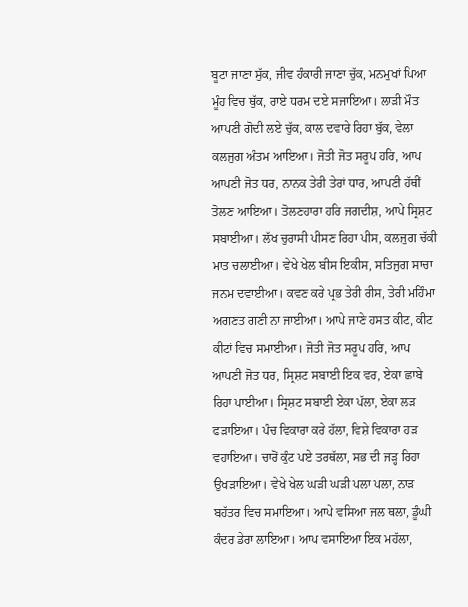ਬੂਟਾ ਜਾਣਾ ਸੁੱਕ, ਜੀਵ ਹੰਕਾਰੀ ਜਾਣਾ ਚੁੱਕ, ਮਨਮੁਖਾਂ ਪਿਆ ਮੂੰਹ ਵਿਚ ਥੁੱਕ, ਰਾਏ ਧਰਮ ਦਏ ਸਜਾਇਆ। ਲਾੜੀ ਮੌਤ ਆਪਣੀ ਗੋਦੀ ਲਏ ਚੁੱਕ, ਕਾਲ ਦਵਾਰੇ ਰਿਹਾ ਬੁੱਕ, ਵੇਲਾ ਕਲਜੁਗ ਅੰਤਮ ਆਇਆ। ਜੋਤੀ ਜੋਤ ਸਰੂਪ ਹਰਿ, ਆਪ ਆਪਣੀ ਜੋਤ ਧਰ, ਨਾਨਕ ਤੇਰੀ ਤੇਰਾਂ ਧਾਰ, ਆਪਣੀ ਹੱਥੀਂ ਤੋਲਣ ਆਇਆ। ਤੋਲਣਹਾਰਾ ਹਰਿ ਜਗਦੀਸ਼, ਆਪੇ ਸ੍ਰਿਸ਼ਟ ਸਬਾਈਆ। ਲੱਖ ਚੁਰਾਸੀ ਪੀਸਣ ਰਿਹਾ ਪੀਸ, ਕਲਜੁਗ ਚੱਕੀ ਮਾਤ ਚਲਾਈਆ। ਵੇਖੇ ਖੇਲ ਬੀਸ ਇਕੀਸ, ਸਤਿਜੁਗ ਸਾਚਾ ਜਨਮ ਦਵਾਈਆ। ਕਵਣ ਕਰੇ ਪ੍ਰਭ ਤੇਰੀ ਰੀਸ, ਤੇਰੀ ਮਹਿੰਮਾ ਅਗਣਤ ਗਣੀ ਨਾ ਜਾਈਆ। ਆਪੇ ਜਾਣੇ ਹਸਤ ਕੀਟ, ਕੀਟ ਕੀਟਾਂ ਵਿਚ ਸਮਾਈਆ। ਜੋਤੀ ਜੋਤ ਸਰੂਪ ਹਰਿ, ਆਪ ਆਪਣੀ ਜੋਤ ਧਰ, ਸ੍ਰਿਸ਼ਟ ਸਬਾਈ ਇਕ ਵਰ, ਏਕਾ ਛਾਬੇ ਰਿਹਾ ਪਾਈਆ। ਸ੍ਰਿਸ਼ਟ ਸਬਾਈ ਏਕਾ ਪੱਲਾ, ਏਕਾ ਲੜ ਫੜਾਇਆ। ਪੰਚ ਵਿਕਾਰਾ ਕਰੇ ਹੱਲਾ, ਵਿਸ਼ੇ ਵਿਕਾਰਾ ਹੜ ਵਹਾਇਆ। ਚਾਰੋਂ ਕੁੰਟ ਪਏ ਤਰਥੱਲਾ, ਸਭ ਦੀ ਜੜ੍ਹ ਰਿਹਾ ਉਖੜਾਇਆ। ਵੇਖੇ ਖੇਲ ਘੜੀ ਘੜੀ ਪਲਾ ਪਲਾ, ਨਾੜ ਬਹੱਤਰ ਵਿਚ ਸਮਾਇਆ। ਆਪੇ ਵਸਿਆ ਜਲ ਥਲਾ, ਡੂੰਘੀ ਕੰਦਰ ਡੇਰਾ ਲਾਇਆ। ਆਪ ਵਸਾਇਆ ਇਕ ਮਹੱਲਾ,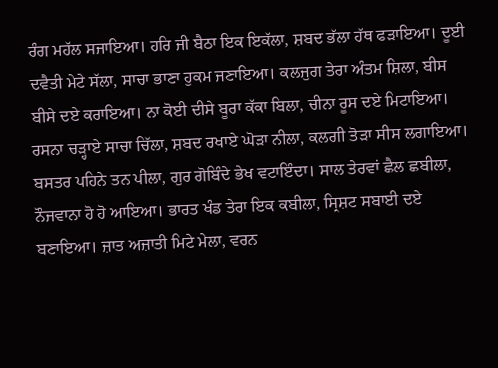ਰੰਗ ਮਹੱਲ ਸਜਾਇਆ। ਹਰਿ ਜੀ ਬੈਠਾ ਇਕ ਇਕੱਲਾ, ਸ਼ਬਦ ਭੱਲਾ ਹੱਥ ਫੜਾਇਆ। ਦੂਈ ਦਵੈਤੀ ਮੇਟੇ ਸੱਲਾ, ਸਾਚਾ ਭਾਣਾ ਹੁਕਮ ਜਣਾਇਆ। ਕਲਜੁਗ ਤੇਰਾ ਅੰਤਮ ਸ਼ਿਲਾ, ਬੀਸ ਬੀਸੇ ਦਏ ਕਰਾਇਆ। ਨਾ ਕੋਈ ਦੀਸੇ ਬੂਰਾ ਕੱਕਾ ਬਿਲਾ, ਚੀਨਾ ਰੂਸ ਦਏ ਮਿਟਾਇਆ। ਰਸਨਾ ਚੜ੍ਹਾਏ ਸਾਚਾ ਚਿੱਲਾ, ਸ਼ਬਦ ਰਖਾਏ ਘੋੜਾ ਨੀਲਾ, ਕਲਗੀ ਤੋੜਾ ਸੀਸ ਲਗਾਇਆ। ਬਸਤਰ ਪਹਿਨੇ ਤਨ ਪੀਲਾ, ਗੁਰ ਗੋਬਿੰਦੇ ਭੇਖ ਵਟਾਇੰਦਾ। ਸਾਲ ਤੇਰਵਾਂ ਛੈਲ ਛਬੀਲਾ, ਨੌਜਵਾਨਾ ਹੋ ਹੋ ਆਇਆ। ਭਾਰਤ ਖੰਡ ਤੇਰਾ ਇਕ ਕਬੀਲਾ, ਸ੍ਰਿਸ਼ਟ ਸਬਾਈ ਦਏ ਬਣਾਇਆ। ਜ਼ਾਤ ਅਜ਼ਾਤੀ ਮਿਟੇ ਮੇਲਾ, ਵਰਨ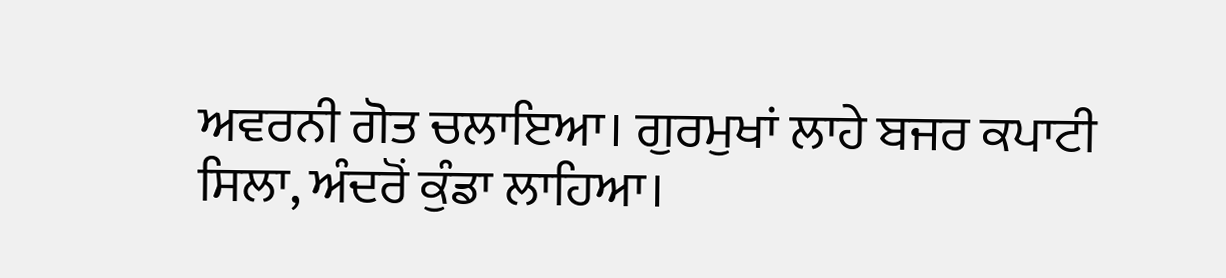ਅਵਰਨੀ ਗੋਤ ਚਲਾਇਆ। ਗੁਰਮੁਖਾਂ ਲਾਹੇ ਬਜਰ ਕਪਾਟੀ ਸਿਲਾ, ਅੰਦਰੋਂ ਕੁੰਡਾ ਲਾਹਿਆ।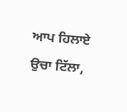ਆਪ ਹਿਲਾਏ ਉਚਾ ਟਿੱਲਾ,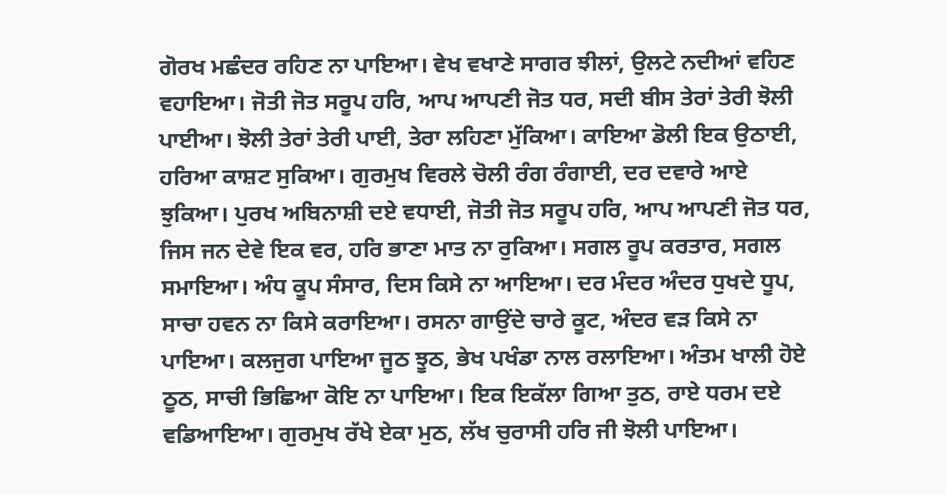ਗੋਰਖ ਮਛੰਦਰ ਰਹਿਣ ਨਾ ਪਾਇਆ। ਵੇਖ ਵਖਾਣੇ ਸਾਗਰ ਝੀਲਾਂ, ਉਲਟੇ ਨਦੀਆਂ ਵਹਿਣ ਵਹਾਇਆ। ਜੋਤੀ ਜੋਤ ਸਰੂਪ ਹਰਿ, ਆਪ ਆਪਣੀ ਜੋਤ ਧਰ, ਸਦੀ ਬੀਸ ਤੇਰਾਂ ਤੇਰੀ ਝੋਲੀ ਪਾਈਆ। ਝੋਲੀ ਤੇਰਾਂ ਤੇਰੀ ਪਾਈ, ਤੇਰਾ ਲਹਿਣਾ ਮੁੱਕਿਆ। ਕਾਇਆ ਡੋਲੀ ਇਕ ਉਠਾਈ, ਹਰਿਆ ਕਾਸ਼ਟ ਸੁਕਿਆ। ਗੁਰਮੁਖ ਵਿਰਲੇ ਚੋਲੀ ਰੰਗ ਰੰਗਾਈ, ਦਰ ਦਵਾਰੇ ਆਏ ਝੁਕਿਆ। ਪੁਰਖ ਅਬਿਨਾਸ਼ੀ ਦਏ ਵਧਾਈ, ਜੋਤੀ ਜੋਤ ਸਰੂਪ ਹਰਿ, ਆਪ ਆਪਣੀ ਜੋਤ ਧਰ, ਜਿਸ ਜਨ ਦੇਵੇ ਇਕ ਵਰ, ਹਰਿ ਭਾਣਾ ਮਾਤ ਨਾ ਰੁਕਿਆ। ਸਗਲ ਰੂਪ ਕਰਤਾਰ, ਸਗਲ ਸਮਾਇਆ। ਅੰਧ ਕੂਪ ਸੰਸਾਰ, ਦਿਸ ਕਿਸੇ ਨਾ ਆਇਆ। ਦਰ ਮੰਦਰ ਅੰਦਰ ਧੁਖਦੇ ਧੂਪ, ਸਾਚਾ ਹਵਨ ਨਾ ਕਿਸੇ ਕਰਾਇਆ। ਰਸਨਾ ਗਾਉਂਦੇ ਚਾਰੇ ਕੂਟ, ਅੰਦਰ ਵੜ ਕਿਸੇ ਨਾ ਪਾਇਆ। ਕਲਜੁਗ ਪਾਇਆ ਜੂਠ ਝੂਠ, ਭੇਖ ਪਖੰਡਾ ਨਾਲ ਰਲਾਇਆ। ਅੰਤਮ ਖਾਲੀ ਹੋਏ ਠੂਠ, ਸਾਚੀ ਭਿਛਿਆ ਕੋਇ ਨਾ ਪਾਇਆ। ਇਕ ਇਕੱਲਾ ਗਿਆ ਤੁਠ, ਰਾਏ ਧਰਮ ਦਏ ਵਡਿਆਇਆ। ਗੁਰਮੁਖ ਰੱਖੇ ਏਕਾ ਮੁਠ, ਲੱਖ ਚੁਰਾਸੀ ਹਰਿ ਜੀ ਝੋਲੀ ਪਾਇਆ।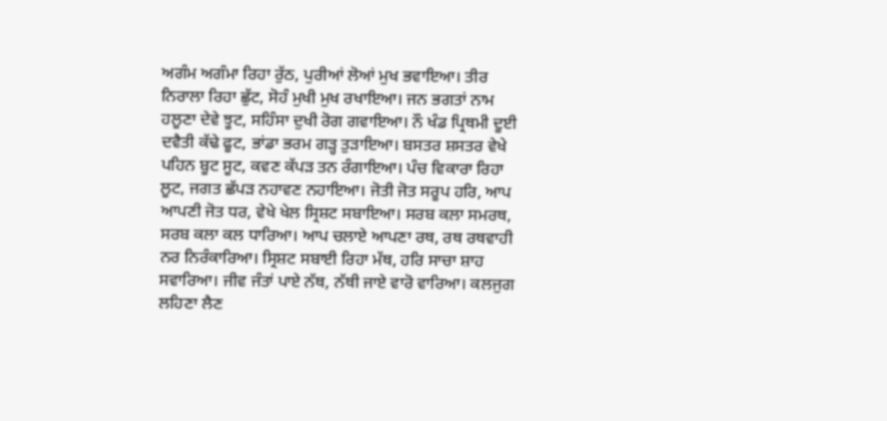ਅਗੰਮ ਅਗੰਮਾ ਰਿਹਾ ਰੁੱਠ, ਪੁਰੀਆਂ ਲੋਆਂ ਮੁਖ ਭਵਾਇਆ। ਤੀਰ ਨਿਰਾਲਾ ਰਿਹਾ ਛੁੱਟ, ਸੋਹੰ ਮੁਖੀ ਮੁਖ ਰਖਾਇਆ। ਜਨ ਭਗਤਾਂ ਨਾਮ ਹਲੂਣਾ ਦੇਵੇ ਝੂਟ, ਸਹਿੰਸਾ ਦੁਖੀ ਰੋਗ ਗਵਾਇਆ। ਨੌ ਖੰਡ ਪ੍ਰਿਥਮੀ ਦੂਈ ਦਵੈਤੀ ਕੱਢੇ ਫੂਟ, ਭਾਂਡਾ ਭਰਮ ਗੜ੍ਹ ਤੁੜਾਇਆ। ਬਸਤਰ ਸ਼ਸਤਰ ਵੇਖੇ ਪਹਿਨ ਬੂਟ ਸੂਟ, ਕਵਣ ਕੱਪੜ ਤਨ ਰੰਗਾਇਆ। ਪੰਚ ਵਿਕਾਰਾ ਰਿਹਾ ਲੂਟ, ਜਗਤ ਛੱਪੜ ਨਹਾਵਣ ਨਹਾਇਆ। ਜੋਤੀ ਜੋਤ ਸਰੂਪ ਹਰਿ, ਆਪ ਆਪਣੀ ਜੋਤ ਧਰ, ਵੇਖੇ ਖੇਲ ਸ੍ਰਿਸ਼ਟ ਸਬਾਇਆ। ਸਰਬ ਕਲਾ ਸਮਰਥ, ਸਰਬ ਕਲਾ ਕਲ ਧਾਰਿਆ। ਆਪ ਚਲਾਏ ਆਪਣਾ ਰਥ, ਰਥ ਰਥਵਾਹੀ ਨਰ ਨਿਰੰਕਾਰਿਆ। ਸ੍ਰਿਸ਼ਟ ਸਬਾਈ ਰਿਹਾ ਮੱਥ, ਹਰਿ ਸਾਚਾ ਸ਼ਾਹ ਸਵਾਰਿਆ। ਜੀਵ ਜੰਤਾਂ ਪਾਏ ਨੱਥ, ਨੱਥੀ ਜਾਏ ਵਾਰੋ ਵਾਰਿਆ। ਕਲਜੁਗ ਲਹਿਣਾ ਲੈਣ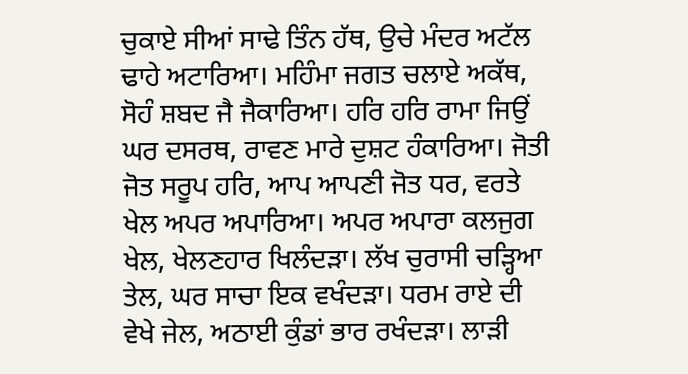ਚੁਕਾਏ ਸੀਆਂ ਸਾਢੇ ਤਿੰਨ ਹੱਥ, ਉਚੇ ਮੰਦਰ ਅਟੱਲ ਢਾਹੇ ਅਟਾਰਿਆ। ਮਹਿੰਮਾ ਜਗਤ ਚਲਾਏ ਅਕੱਥ, ਸੋਹੰ ਸ਼ਬਦ ਜੈ ਜੈਕਾਰਿਆ। ਹਰਿ ਹਰਿ ਰਾਮਾ ਜਿਉਂ ਘਰ ਦਸਰਥ, ਰਾਵਣ ਮਾਰੇ ਦੁਸ਼ਟ ਹੰਕਾਰਿਆ। ਜੋਤੀ ਜੋਤ ਸਰੂਪ ਹਰਿ, ਆਪ ਆਪਣੀ ਜੋਤ ਧਰ, ਵਰਤੇ ਖੇਲ ਅਪਰ ਅਪਾਰਿਆ। ਅਪਰ ਅਪਾਰਾ ਕਲਜੁਗ ਖੇਲ, ਖੇਲਣਹਾਰ ਖਿਲੰਦੜਾ। ਲੱਖ ਚੁਰਾਸੀ ਚੜ੍ਹਿਆ ਤੇਲ, ਘਰ ਸਾਚਾ ਇਕ ਵਖੰਦੜਾ। ਧਰਮ ਰਾਏ ਦੀ ਵੇਖੇ ਜੇਲ, ਅਠਾਈ ਕੁੰਡਾਂ ਭਾਰ ਰਖੰਦੜਾ। ਲਾੜੀ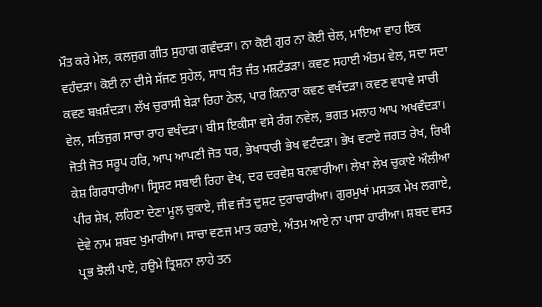ਮੌਤ ਕਰੇ ਮੇਲ, ਕਲਜੁਗ ਗੀਤ ਸੁਹਾਗ ਗਵੰਦੜਾ। ਨਾ ਕੋਈ ਗੁਰ ਨਾ ਕੋਈ ਚੇਲ, ਮਾਇਆ ਵਾਹ ਇਕ ਵਹੰਦੜਾ। ਕੋਈ ਨਾ ਦੀਸੇ ਸੱਜਣ ਸੁਹੇਲ, ਸਾਧ ਸੰਤ ਜੰਤ ਮਸ਼ਟੰਡੜਾ। ਕਵਣ ਸਹਾਈ ਅੰਤਮ ਵੇਲ, ਸਦਾ ਸਦਾ ਕਵਣ ਬਖ਼ਸ਼ੰਦੜਾ। ਲੱਖ ਚੁਰਾਸੀ ਬੇੜਾ ਰਿਹਾ ਠੇਲ, ਪਾਰ ਕਿਨਾਰਾ ਕਵਣ ਵਖੰਦੜਾ। ਕਵਣ ਵਧਾਵੇ ਸਾਚੀ ਵੇਲ, ਸਤਿਜੁਗ ਸਾਚਾ ਰਾਹ ਵਖੰਦੜਾ। ਬੀਸ ਇਕੀਸਾ ਵਸੇ ਰੰਗ ਨਵੇਲ, ਭਗਤ ਮਲਾਹ ਆਪ ਅਖਵੰਦੜਾ। ਜੋਤੀ ਜੋਤ ਸਰੂਪ ਹਰਿ, ਆਪ ਆਪਣੀ ਜੋਤ ਧਰ, ਭੇਖਾਧਾਰੀ ਭੇਖ ਵਟੰਦੜਾ। ਭੇਖ ਵਟਾਏ ਜਗਤ ਰੇਖ, ਰਿਖੀ ਕੇਸ਼ ਗਿਰਧਾਰੀਆ। ਸ੍ਰਿਸ਼ਟ ਸਬਾਈ ਰਿਹਾ ਵੇਖ, ਦਰ ਦਰਵੇਸ਼ ਬਨਵਾਰੀਆ। ਲੇਖਾ ਲੇਖ ਚੁਕਾਏ ਔਲੀਆ ਪੀਰ ਸ਼ੇਖ਼, ਲਹਿਣਾ ਦੇਣਾ ਮੂਲ ਚੁਕਾਏ, ਜੀਵ ਜੰਤ ਦੁਸ਼ਟ ਦੁਰਾਚਾਰੀਆ। ਗੁਰਮੁਖਾਂ ਮਸਤਕ ਮੇਖ ਲਗਾਏ, ਦੇਵੇ ਨਾਮ ਸ਼ਬਦ ਖੁਮਾਰੀਆ। ਸਾਚਾ ਵਣਜ ਮਾਤ ਕਰਾਏ, ਅੰਤਮ ਆਏ ਨਾ ਪਾਸਾ ਹਾਰੀਆ। ਸ਼ਬਦ ਵਸਤ ਪ੍ਰਭ ਝੋਲੀ ਪਾਏ, ਹਉਮੇ ਤ੍ਰਿਸ਼ਨਾ ਲਾਹੇ ਤਨ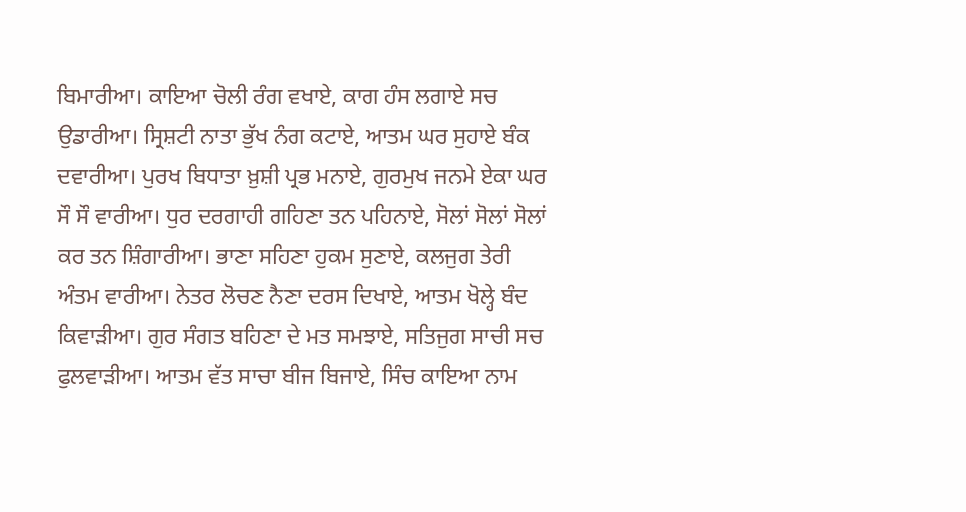ਬਿਮਾਰੀਆ। ਕਾਇਆ ਚੋਲੀ ਰੰਗ ਵਖਾਏ, ਕਾਗ ਹੰਸ ਲਗਾਏ ਸਚ ਉਡਾਰੀਆ। ਸ੍ਰਿਸ਼ਟੀ ਨਾਤਾ ਭੁੱਖ ਨੰਗ ਕਟਾਏ, ਆਤਮ ਘਰ ਸੁਹਾਏ ਬੰਕ ਦਵਾਰੀਆ। ਪੁਰਖ ਬਿਧਾਤਾ ਖ਼ੁਸ਼ੀ ਪ੍ਰਭ ਮਨਾਏ, ਗੁਰਮੁਖ ਜਨਮੇ ਏਕਾ ਘਰ ਸੌ ਸੌ ਵਾਰੀਆ। ਧੁਰ ਦਰਗਾਹੀ ਗਹਿਣਾ ਤਨ ਪਹਿਨਾਏ, ਸੋਲਾਂ ਸੋਲਾਂ ਸੋਲਾਂ ਕਰ ਤਨ ਸ਼ਿੰਗਾਰੀਆ। ਭਾਣਾ ਸਹਿਣਾ ਹੁਕਮ ਸੁਣਾਏ, ਕਲਜੁਗ ਤੇਰੀ ਅੰਤਮ ਵਾਰੀਆ। ਨੇਤਰ ਲੋਚਣ ਨੈਣਾ ਦਰਸ ਦਿਖਾਏ, ਆਤਮ ਖੋਲ੍ਹੇ ਬੰਦ ਕਿਵਾੜੀਆ। ਗੁਰ ਸੰਗਤ ਬਹਿਣਾ ਦੇ ਮਤ ਸਮਝਾਏ, ਸਤਿਜੁਗ ਸਾਚੀ ਸਚ ਫੁਲਵਾੜੀਆ। ਆਤਮ ਵੱਤ ਸਾਚਾ ਬੀਜ ਬਿਜਾਏ, ਸਿੰਚ ਕਾਇਆ ਨਾਮ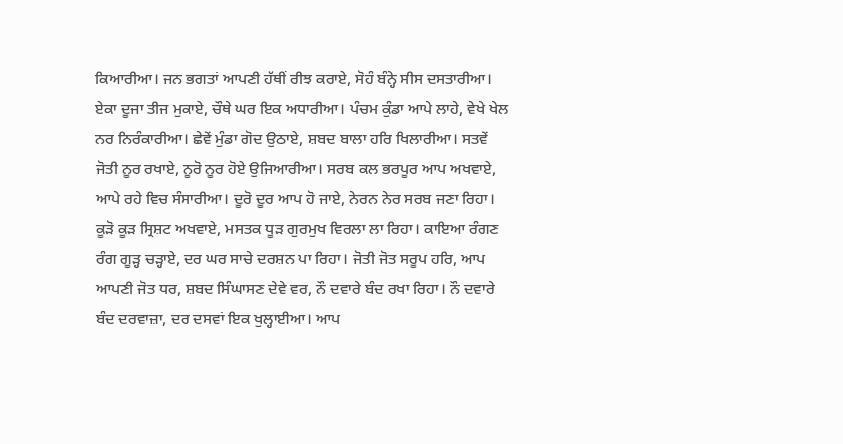ਕਿਆਰੀਆ। ਜਨ ਭਗਤਾਂ ਆਪਣੀ ਹੱਥੀਂ ਰੀਝ ਕਰਾਏ, ਸੋਹੰ ਬੰਨ੍ਹੇ ਸੀਸ ਦਸਤਾਰੀਆ। ਏਕਾ ਦੂਜਾ ਤੀਜ ਮੁਕਾਏ, ਚੌਥੇ ਘਰ ਇਕ ਅਧਾਰੀਆ। ਪੰਚਮ ਕੁੰਡਾ ਆਪੇ ਲਾਹੇ, ਵੇਖੇ ਖੇਲ ਨਰ ਨਿਰੰਕਾਰੀਆ। ਛੇਵੇਂ ਮੁੰਡਾ ਗੋਦ ਉਠਾਏ, ਸ਼ਬਦ ਬਾਲਾ ਹਰਿ ਖਿਲਾਰੀਆ। ਸਤਵੇਂ ਜੋਤੀ ਨੂਰ ਰਖਾਏ, ਨੂਰੋ ਨੂਰ ਹੋਏ ਉਜਿਆਰੀਆ। ਸਰਬ ਕਲ ਭਰਪੂਰ ਆਪ ਅਖਵਾਏ, ਆਪੇ ਰਹੇ ਵਿਚ ਸੰਸਾਰੀਆ। ਦੂਰੋ ਦੂਰ ਆਪ ਹੋ ਜਾਏ, ਨੇਰਨ ਨੇਰ ਸਰਬ ਜਣਾ ਰਿਹਾ। ਕੂੜੋ ਕੂੜ ਸ੍ਰਿਸ਼ਟ ਅਖਵਾਏ, ਮਸਤਕ ਧੂੜ ਗੁਰਮੁਖ ਵਿਰਲਾ ਲਾ ਰਿਹਾ। ਕਾਇਆ ਰੰਗਣ ਰੰਗ ਗੂੜ੍ਹ ਚੜ੍ਹਾਏ, ਦਰ ਘਰ ਸਾਚੇ ਦਰਸ਼ਨ ਪਾ ਰਿਹਾ। ਜੋਤੀ ਜੋਤ ਸਰੂਪ ਹਰਿ, ਆਪ ਆਪਣੀ ਜੋਤ ਧਰ, ਸ਼ਬਦ ਸਿੰਘਾਸਣ ਦੇਵੇ ਵਰ, ਨੌ ਦਵਾਰੇ ਬੰਦ ਰਖਾ ਰਿਹਾ। ਨੌ ਦਵਾਰੇ ਬੰਦ ਦਰਵਾਜ਼ਾ, ਦਰ ਦਸਵਾਂ ਇਕ ਖੁਲ੍ਹਾਈਆ। ਆਪ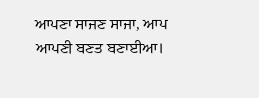ਆਪਣਾ ਸਾਜਣ ਸਾਜਾ, ਆਪ ਆਪਣੀ ਬਣਤ ਬਣਾਈਆ।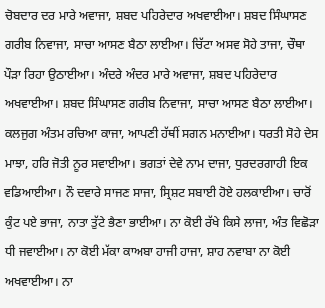ਚੋਬਦਾਰ ਦਰ ਮਾਰੇ ਅਵਾਜਾ, ਸ਼ਬਦ ਪਹਿਰੇਦਾਰ ਅਖਵਾਈਆ। ਸ਼ਬਦ ਸਿੰਘਾਸਣ ਗਰੀਬ ਨਿਵਾਜਾ, ਸਾਚਾ ਆਸਣ ਬੈਠਾ ਲਾਈਆ। ਚਿੱਟਾ ਅਸਵ ਸੋਹੇ ਤਾਜਾ, ਚੌਥਾ ਪੌੜਾ ਰਿਹਾ ਉਠਾਈਆ। ਅੰਦਰੇ ਅੰਦਰ ਮਾਰੇ ਅਵਾਜਾ, ਸ਼ਬਦ ਪਹਿਰੇਦਾਰ ਅਖਵਾਈਆ। ਸ਼ਬਦ ਸਿੰਘਾਸਣ ਗਰੀਬ ਨਿਵਾਜਾ, ਸਾਚਾ ਆਸਣ ਬੈਠਾ ਲਾਈਆ। ਕਲਜੁਗ ਅੰਤਮ ਰਚਿਆ ਕਾਜਾ, ਆਪਣੀ ਹੱਥੀਂ ਸਗਨ ਮਨਾਈਆ। ਧਰਤੀ ਸੋਹੇ ਦੇਸ ਮਾਝਾ, ਹਰਿ ਜੋਤੀ ਨੂਰ ਸਵਾਈਆ। ਭਗਤਾਂ ਦੇਵੇ ਨਾਮ ਦਾਜਾ, ਧੁਰਦਰਗਾਹੀ ਇਕ ਵਡਿਆਈਆ। ਨੌ ਦਵਾਰੇ ਸਾਜਣ ਸਾਜਾ, ਸ੍ਰਿਸ਼ਟ ਸਬਾਈ ਹੋਏ ਹਲਕਾਈਆ। ਚਾਰੋਂ ਕੁੰਟ ਪਏ ਭਾਜਾ, ਨਾਤਾ ਤੁੱਟੇ ਭੈਣਾ ਭਾਈਆ। ਨਾ ਕੋਈ ਰੱਖੇ ਕਿਸੇ ਲਾਜਾ, ਅੰਤ ਵਿਛੋੜਾ ਧੀ ਜਵਾਈਆ। ਨਾ ਕੋਈ ਮੱਕਾ ਕਾਅਬਾ ਹਾਜੀ ਹਾਜਾ, ਸ਼ਾਹ ਨਵਾਬਾ ਨਾ ਕੋਈ ਅਖਵਾਈਆ। ਨਾ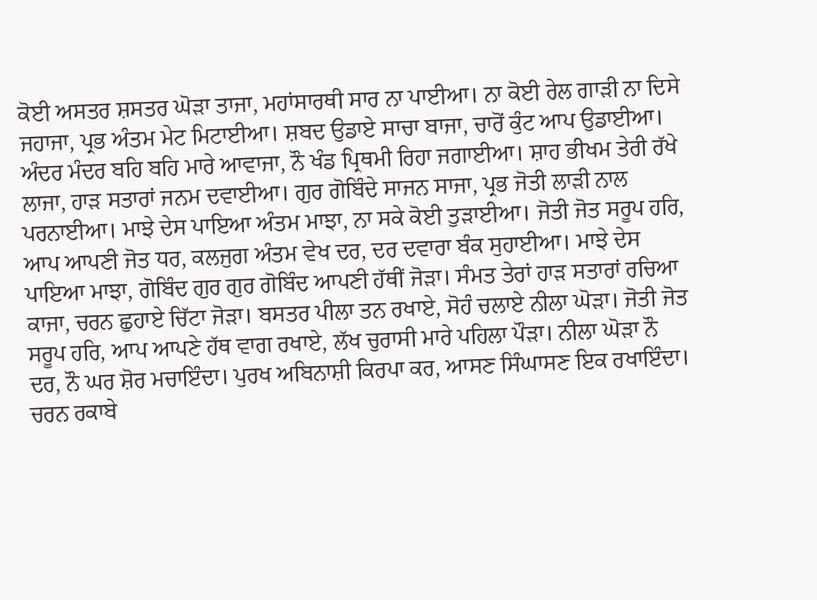ਕੋਈ ਅਸਤਰ ਸ਼ਸਤਰ ਘੋੜਾ ਤਾਜਾ, ਮਹਾਂਸਾਰਥੀ ਸਾਰ ਨਾ ਪਾਈਆ। ਨਾ ਕੋਈ ਰੇਲ ਗਾੜੀ ਨਾ ਦਿਸੇ ਜਹਾਜਾ, ਪ੍ਰਭ ਅੰਤਮ ਮੇਟ ਮਿਟਾਈਆ। ਸ਼ਬਦ ਉਡਾਏ ਸਾਚਾ ਬਾਜਾ, ਚਾਰੋਂ ਕੁੰਟ ਆਪ ਉਡਾਈਆ। ਅੰਦਰ ਮੰਦਰ ਬਹਿ ਬਹਿ ਮਾਰੇ ਆਵਾਜਾ, ਨੌ ਖੰਡ ਪ੍ਰਿਥਮੀ ਰਿਹਾ ਜਗਾਈਆ। ਸ਼ਾਹ ਭੀਖਮ ਤੇਰੀ ਰੱਖੇ ਲਾਜਾ, ਹਾੜ ਸਤਾਰਾਂ ਜਨਮ ਦਵਾਈਆ। ਗੁਰ ਗੋਬਿੰਦੇ ਸਾਜਨ ਸਾਜਾ, ਪ੍ਰਭ ਜੋਤੀ ਲਾੜੀ ਨਾਲ ਪਰਨਾਈਆ। ਮਾਝੇ ਦੇਸ ਪਾਇਆ ਅੰਤਮ ਮਾਝਾ, ਨਾ ਸਕੇ ਕੋਈ ਤੁੜਾਈਆ। ਜੋਤੀ ਜੋਤ ਸਰੂਪ ਹਰਿ, ਆਪ ਆਪਣੀ ਜੋਤ ਧਰ, ਕਲਜੁਗ ਅੰਤਮ ਵੇਖ ਦਰ, ਦਰ ਦਵਾਰਾ ਬੰਕ ਸੁਹਾਈਆ। ਮਾਝੇ ਦੇਸ ਪਾਇਆ ਮਾਝਾ, ਗੋਬਿੰਦ ਗੁਰ ਗੁਰ ਗੋਬਿੰਦ ਆਪਣੀ ਹੱਥੀਂ ਜੋੜਾ। ਸੰਮਤ ਤੇਰਾਂ ਹਾੜ ਸਤਾਰਾਂ ਰਚਿਆ ਕਾਜਾ, ਚਰਨ ਛੁਹਾਏ ਚਿੱਟਾ ਜੋੜਾ। ਬਸਤਰ ਪੀਲਾ ਤਨ ਰਖਾਏ, ਸੋਹੰ ਚਲਾਏ ਨੀਲਾ ਘੋੜਾ। ਜੋਤੀ ਜੋਤ ਸਰੂਪ ਹਰਿ, ਆਪ ਆਪਣੇ ਹੱਥ ਵਾਗ ਰਖਾਏ, ਲੱਖ ਚੁਰਾਸੀ ਮਾਰੇ ਪਹਿਲਾ ਪੌੜਾ। ਨੀਲਾ ਘੋੜਾ ਨੌ ਦਰ, ਨੌ ਘਰ ਸ਼ੋਰ ਮਚਾਇੰਦਾ। ਪੁਰਖ ਅਬਿਨਾਸ਼ੀ ਕਿਰਪਾ ਕਰ, ਆਸਣ ਸਿੰਘਾਸਣ ਇਕ ਰਖਾਇੰਦਾ। ਚਰਨ ਰਕਾਬੇ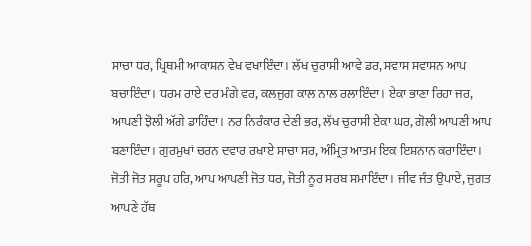ਸਾਚਾ ਧਰ, ਪ੍ਰਿਥਮੀ ਆਕਾਸ਼ਨ ਵੇਖ ਵਖਾਇੰਦਾ। ਲੱਖ ਚੁਰਾਸੀ ਆਵੇ ਡਰ, ਸਵਾਸ ਸਵਾਸਨ ਆਪ ਬਚਾਇੰਦਾ। ਧਰਮ ਰਾਏ ਦਰ ਮੰਗੇ ਵਰ, ਕਲਜੁਗ ਕਾਲ ਨਾਲ ਰਲਾਇੰਦਾ। ਏਕਾ ਭਾਣਾ ਰਿਹਾ ਜਰ, ਆਪਣੀ ਝੋਲੀ ਅੱਗੇ ਡਾਹਿੰਦਾ। ਨਰ ਨਿਰੰਕਾਰ ਦੇਣੀ ਭਰ, ਲੱਖ ਚੁਰਾਸੀ ਏਕਾ ਘਰ, ਗੋਲੀ ਆਪਣੀ ਆਪ ਬਣਾਇੰਦਾ। ਗੁਰਮੁਖਾਂ ਚਰਨ ਦਵਾਰ ਰਖਾਏ ਸਾਚਾ ਸਰ, ਅੰਮ੍ਰਿਤ ਆਤਮ ਇਕ ਇਸ਼ਨਾਨ ਕਰਾਇੰਦਾ। ਜੋਤੀ ਜੋਤ ਸਰੂਪ ਹਰਿ, ਆਪ ਆਪਣੀ ਜੋਤ ਧਰ, ਜੋਤੀ ਨੂਰ ਸਰਬ ਸਮਾਇੰਦਾ। ਜੀਵ ਜੰਤ ਉਪਾਏ, ਜੁਗਤ ਆਪਣੇ ਹੱਥ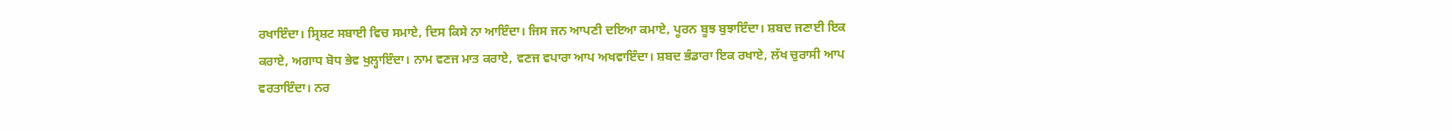ਰਖਾਇੰਦਾ। ਸ੍ਰਿਸ਼ਟ ਸਬਾਈ ਵਿਚ ਸਮਾਏ, ਦਿਸ ਕਿਸੇ ਨਾ ਆਇੰਦਾ। ਜਿਸ ਜਨ ਆਪਣੀ ਦਇਆ ਕਮਾਏ, ਪੂਰਨ ਬੂਝ ਬੁਝਾਇੰਦਾ। ਸ਼ਬਦ ਜਣਾਈ ਇਕ ਕਰਾਏ, ਅਗਾਧ ਬੋਧ ਭੇਵ ਖੁਲ੍ਹਾਇੰਦਾ। ਨਾਮ ਵਣਜ ਮਾਤ ਕਰਾਏ, ਵਣਜ ਵਪਾਰਾ ਆਪ ਅਖਵਾਇੰਦਾ। ਸ਼ਬਦ ਭੰਡਾਰਾ ਇਕ ਰਖਾਏ, ਲੱਖ ਚੁਰਾਸੀ ਆਪ ਵਰਤਾਇੰਦਾ। ਨਰ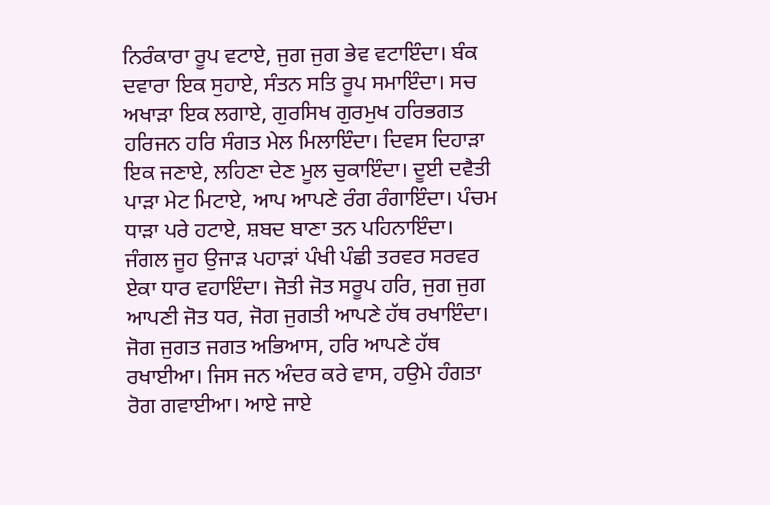ਨਿਰੰਕਾਰਾ ਰੂਪ ਵਟਾਏ, ਜੁਗ ਜੁਗ ਭੇਵ ਵਟਾਇੰਦਾ। ਬੰਕ ਦਵਾਰਾ ਇਕ ਸੁਹਾਏ, ਸੰਤਨ ਸਤਿ ਰੂਪ ਸਮਾਇੰਦਾ। ਸਚ ਅਖਾੜਾ ਇਕ ਲਗਾਏ, ਗੁਰਸਿਖ ਗੁਰਮੁਖ ਹਰਿਭਗਤ ਹਰਿਜਨ ਹਰਿ ਸੰਗਤ ਮੇਲ ਮਿਲਾਇੰਦਾ। ਦਿਵਸ ਦਿਹਾੜਾ ਇਕ ਜਣਾਏ, ਲਹਿਣਾ ਦੇਣ ਮੂਲ ਚੁਕਾਇੰਦਾ। ਦੂਈ ਦਵੈਤੀ ਪਾੜਾ ਮੇਟ ਮਿਟਾਏ, ਆਪ ਆਪਣੇ ਰੰਗ ਰੰਗਾਇੰਦਾ। ਪੰਚਮ ਧਾੜਾ ਪਰੇ ਹਟਾਏ, ਸ਼ਬਦ ਬਾਣਾ ਤਨ ਪਹਿਨਾਇੰਦਾ। ਜੰਗਲ ਜੂਹ ਉਜਾੜ ਪਹਾੜਾਂ ਪੰਖੀ ਪੰਛੀ ਤਰਵਰ ਸਰਵਰ ਏਕਾ ਧਾਰ ਵਹਾਇੰਦਾ। ਜੋਤੀ ਜੋਤ ਸਰੂਪ ਹਰਿ, ਜੁਗ ਜੁਗ ਆਪਣੀ ਜੋਤ ਧਰ, ਜੋਗ ਜੁਗਤੀ ਆਪਣੇ ਹੱਥ ਰਖਾਇੰਦਾ। ਜੋਗ ਜੁਗਤ ਜਗਤ ਅਭਿਆਸ, ਹਰਿ ਆਪਣੇ ਹੱਥ ਰਖਾਈਆ। ਜਿਸ ਜਨ ਅੰਦਰ ਕਰੇ ਵਾਸ, ਹਉਮੇ ਹੰਗਤਾ ਰੋਗ ਗਵਾਈਆ। ਆਏ ਜਾਏ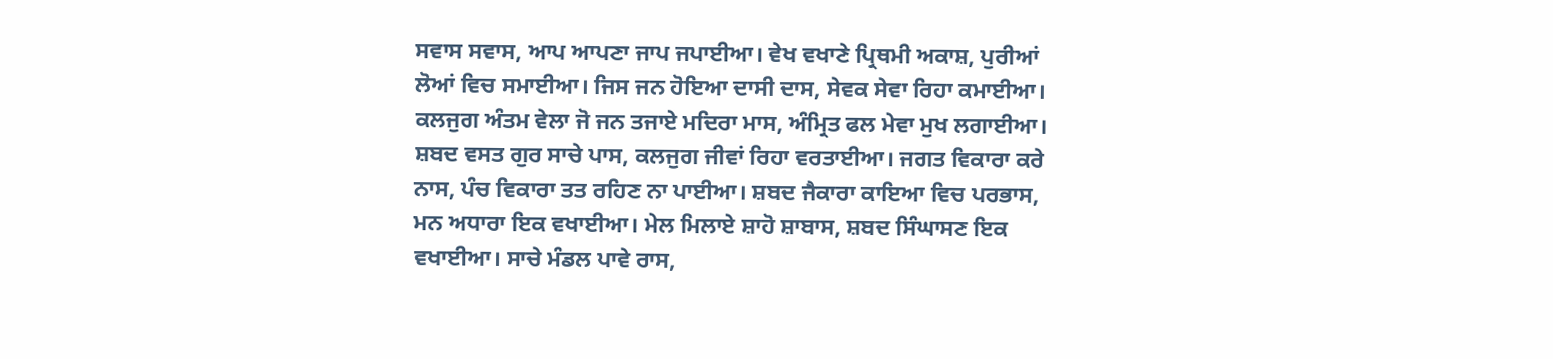ਸਵਾਸ ਸਵਾਸ, ਆਪ ਆਪਣਾ ਜਾਪ ਜਪਾਈਆ। ਵੇਖ ਵਖਾਣੇ ਪ੍ਰਿਥਮੀ ਅਕਾਸ਼, ਪੁਰੀਆਂ ਲੋਆਂ ਵਿਚ ਸਮਾਈਆ। ਜਿਸ ਜਨ ਹੋਇਆ ਦਾਸੀ ਦਾਸ, ਸੇਵਕ ਸੇਵਾ ਰਿਹਾ ਕਮਾਈਆ। ਕਲਜੁਗ ਅੰਤਮ ਵੇਲਾ ਜੋ ਜਨ ਤਜਾਏ ਮਦਿਰਾ ਮਾਸ, ਅੰਮ੍ਰਿਤ ਫਲ ਮੇਵਾ ਮੁਖ ਲਗਾਈਆ। ਸ਼ਬਦ ਵਸਤ ਗੁਰ ਸਾਚੇ ਪਾਸ, ਕਲਜੁਗ ਜੀਵਾਂ ਰਿਹਾ ਵਰਤਾਈਆ। ਜਗਤ ਵਿਕਾਰਾ ਕਰੇ ਨਾਸ, ਪੰਚ ਵਿਕਾਰਾ ਤਤ ਰਹਿਣ ਨਾ ਪਾਈਆ। ਸ਼ਬਦ ਜੈਕਾਰਾ ਕਾਇਆ ਵਿਚ ਪਰਭਾਸ, ਮਨ ਅਧਾਰਾ ਇਕ ਵਖਾਈਆ। ਮੇਲ ਮਿਲਾਏ ਸ਼ਾਹੋ ਸ਼ਾਬਾਸ, ਸ਼ਬਦ ਸਿੰਘਾਸਣ ਇਕ ਵਖਾਈਆ। ਸਾਚੇ ਮੰਡਲ ਪਾਵੇ ਰਾਸ,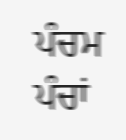ਪੰਚਮ ਪੰਚਾਂ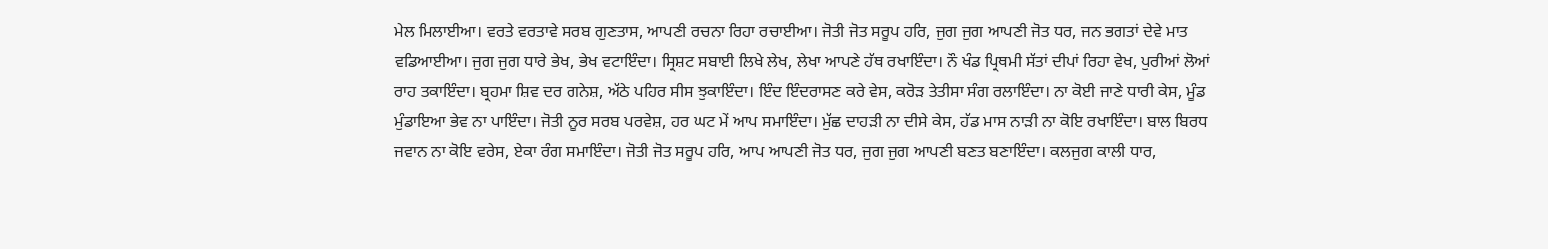ਮੇਲ ਮਿਲਾਈਆ। ਵਰਤੇ ਵਰਤਾਵੇ ਸਰਬ ਗੁਣਤਾਸ, ਆਪਣੀ ਰਚਨਾ ਰਿਹਾ ਰਚਾਈਆ। ਜੋਤੀ ਜੋਤ ਸਰੂਪ ਹਰਿ, ਜੁਗ ਜੁਗ ਆਪਣੀ ਜੋਤ ਧਰ, ਜਨ ਭਗਤਾਂ ਦੇਵੇ ਮਾਤ ਵਡਿਆਈਆ। ਜੁਗ ਜੁਗ ਧਾਰੇ ਭੇਖ, ਭੇਖ ਵਟਾਇੰਦਾ। ਸ੍ਰਿਸ਼ਟ ਸਬਾਈ ਲਿਖੇ ਲੇਖ, ਲੇਖਾ ਆਪਣੇ ਹੱਥ ਰਖਾਇੰਦਾ। ਨੌ ਖੰਡ ਪ੍ਰਿਥਮੀ ਸੱਤਾਂ ਦੀਪਾਂ ਰਿਹਾ ਵੇਖ, ਪੁਰੀਆਂ ਲੋਆਂ ਰਾਹ ਤਕਾਇੰਦਾ। ਬ੍ਰਹਮਾ ਸ਼ਿਵ ਦਰ ਗਨੇਸ਼, ਅੱਠੇ ਪਹਿਰ ਸੀਸ ਝੁਕਾਇੰਦਾ। ਇੰਦ ਇੰਦਰਾਸਣ ਕਰੇ ਵੇਸ, ਕਰੋੜ ਤੇਤੀਸਾ ਸੰਗ ਰਲਾਇੰਦਾ। ਨਾ ਕੋਈ ਜਾਣੇ ਧਾਰੀ ਕੇਸ, ਮੂੰਡ ਮੁੰਡਾਇਆ ਭੇਵ ਨਾ ਪਾਇੰਦਾ। ਜੋਤੀ ਨੂਰ ਸਰਬ ਪਰਵੇਸ਼, ਹਰ ਘਟ ਮੇਂ ਆਪ ਸਮਾਇੰਦਾ। ਮੁੱਛ ਦਾਹੜੀ ਨਾ ਦੀਸੇ ਕੇਸ, ਹੱਡ ਮਾਸ ਨਾੜੀ ਨਾ ਕੋਇ ਰਖਾਇੰਦਾ। ਬਾਲ ਬਿਰਧ ਜਵਾਨ ਨਾ ਕੋਇ ਵਰੇਸ, ਏਕਾ ਰੰਗ ਸਮਾਇੰਦਾ। ਜੋਤੀ ਜੋਤ ਸਰੂਪ ਹਰਿ, ਆਪ ਆਪਣੀ ਜੋਤ ਧਰ, ਜੁਗ ਜੁਗ ਆਪਣੀ ਬਣਤ ਬਣਾਇੰਦਾ। ਕਲਜੁਗ ਕਾਲੀ ਧਾਰ,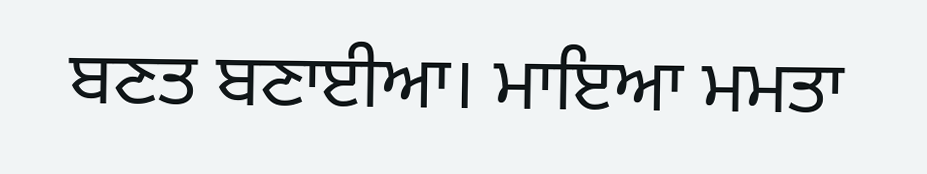ਬਣਤ ਬਣਾਈਆ। ਮਾਇਆ ਮਮਤਾ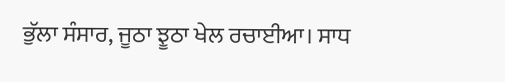ਭੁੱਲਾ ਸੰਸਾਰ, ਜੂਠਾ ਝੂਠਾ ਖੇਲ ਰਚਾਈਆ। ਸਾਧ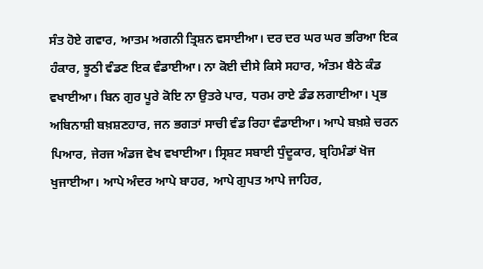ਸੰਤ ਹੋਏ ਗਵਾਰ, ਆਤਮ ਅਗਨੀ ਤ੍ਰਿਸ਼ਨ ਵਸਾਈਆ। ਦਰ ਦਰ ਘਰ ਘਰ ਭਰਿਆ ਇਕ ਹੰਕਾਰ, ਝੂਠੀ ਵੰਡਣ ਇਕ ਵੰਡਾਈਆ। ਨਾ ਕੋਈ ਦੀਸੇ ਕਿਸੇ ਸਹਾਰ, ਅੰਤਮ ਬੈਠੇ ਕੰਡ ਵਖਾਈਆ। ਬਿਨ ਗੁਰ ਪੂਰੇ ਕੋਇ ਨਾ ਉਤਰੇ ਪਾਰ, ਧਰਮ ਰਾਏ ਡੰਡ ਲਗਾਈਆ। ਪ੍ਰਭ ਅਬਿਨਾਸ਼ੀ ਬਖ਼ਸ਼ਣਹਾਰ, ਜਨ ਭਗਤਾਂ ਸਾਚੀ ਵੰਡ ਰਿਹਾ ਵੰਡਾਈਆ। ਆਪੇ ਬਖ਼ਸ਼ੇ ਚਰਨ ਪਿਆਰ, ਜੇਰਜ ਅੰਡਜ ਵੇਖ ਵਖਾਈਆ। ਸ੍ਰਿਸ਼ਟ ਸਬਾਈ ਧੁੰਦੂਕਾਰ, ਬ੍ਰਹਿਮੰਡਾਂ ਖੋਜ ਖੁਜਾਈਆ। ਆਪੇ ਅੰਦਰ ਆਪੇ ਬਾਹਰ, ਆਪੇ ਗੁਪਤ ਆਪੇ ਜਾਹਿਰ,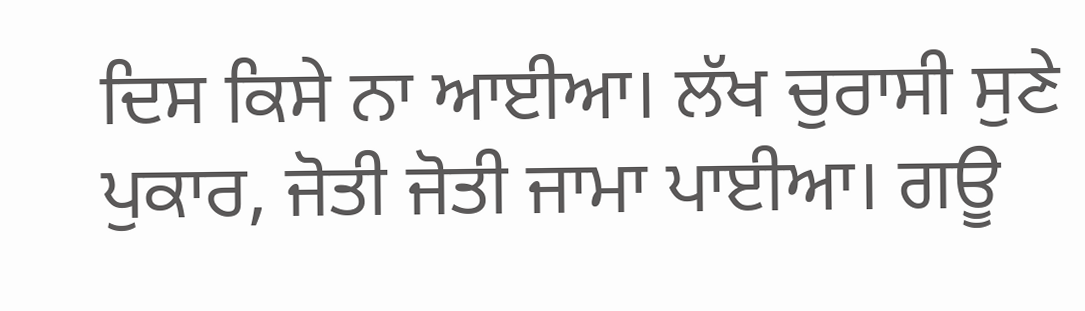ਦਿਸ ਕਿਸੇ ਨਾ ਆਈਆ। ਲੱਖ ਚੁਰਾਸੀ ਸੁਣੇ ਪੁਕਾਰ, ਜੋਤੀ ਜੋਤੀ ਜਾਮਾ ਪਾਈਆ। ਗਊ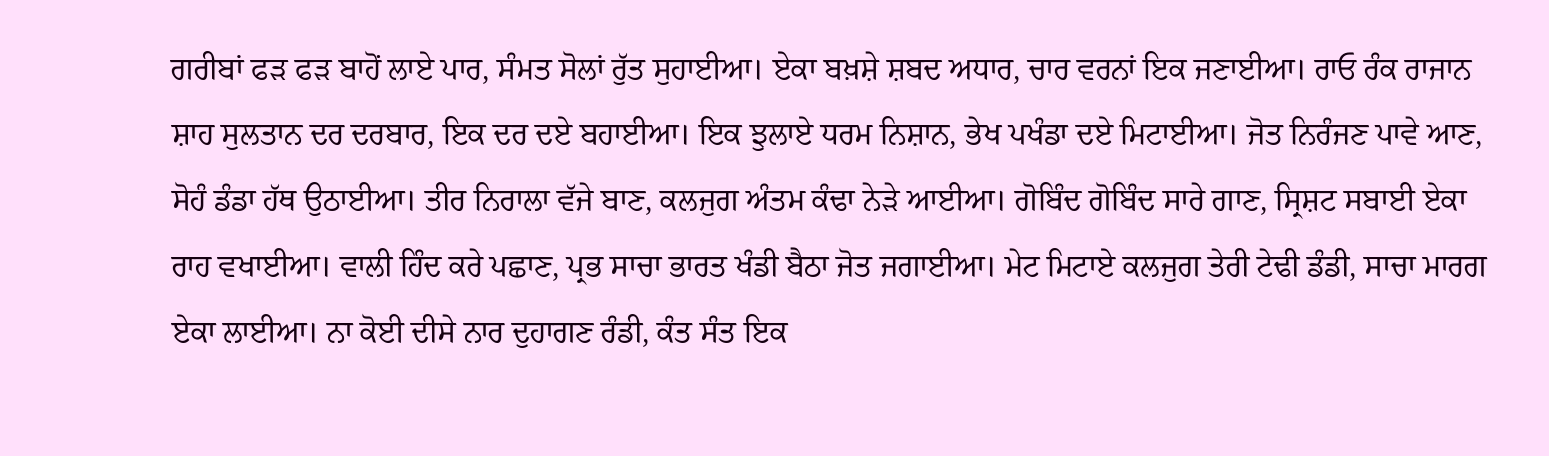ਗਰੀਬਾਂ ਫੜ ਫੜ ਬਾਹੋਂ ਲਾਏ ਪਾਰ, ਸੰਮਤ ਸੋਲਾਂ ਰੁੱਤ ਸੁਹਾਈਆ। ਏਕਾ ਬਖ਼ਸ਼ੇ ਸ਼ਬਦ ਅਧਾਰ, ਚਾਰ ਵਰਨਾਂ ਇਕ ਜਣਾਈਆ। ਰਾਓ ਰੰਕ ਰਾਜਾਨ ਸ਼ਾਹ ਸੁਲਤਾਨ ਦਰ ਦਰਬਾਰ, ਇਕ ਦਰ ਦਏ ਬਹਾਈਆ। ਇਕ ਝੁਲਾਏ ਧਰਮ ਨਿਸ਼ਾਨ, ਭੇਖ ਪਖੰਡਾ ਦਏ ਮਿਟਾਈਆ। ਜੋਤ ਨਿਰੰਜਣ ਪਾਵੇ ਆਣ, ਸੋਹੰ ਡੰਡਾ ਹੱਥ ਉਠਾਈਆ। ਤੀਰ ਨਿਰਾਲਾ ਵੱਜੇ ਬਾਣ, ਕਲਜੁਗ ਅੰਤਮ ਕੰਢਾ ਨੇੜੇ ਆਈਆ। ਗੋਬਿੰਦ ਗੋਬਿੰਦ ਸਾਰੇ ਗਾਣ, ਸ੍ਰਿਸ਼ਟ ਸਬਾਈ ਏਕਾ ਰਾਹ ਵਖਾਈਆ। ਵਾਲੀ ਹਿੰਦ ਕਰੇ ਪਛਾਣ, ਪ੍ਰਭ ਸਾਚਾ ਭਾਰਤ ਖੰਡੀ ਬੈਠਾ ਜੋਤ ਜਗਾਈਆ। ਮੇਟ ਮਿਟਾਏ ਕਲਜੁਗ ਤੇਰੀ ਟੇਢੀ ਡੰਡੀ, ਸਾਚਾ ਮਾਰਗ ਏਕਾ ਲਾਈਆ। ਨਾ ਕੋਈ ਦੀਸੇ ਨਾਰ ਦੁਹਾਗਣ ਰੰਡੀ, ਕੰਤ ਸੰਤ ਇਕ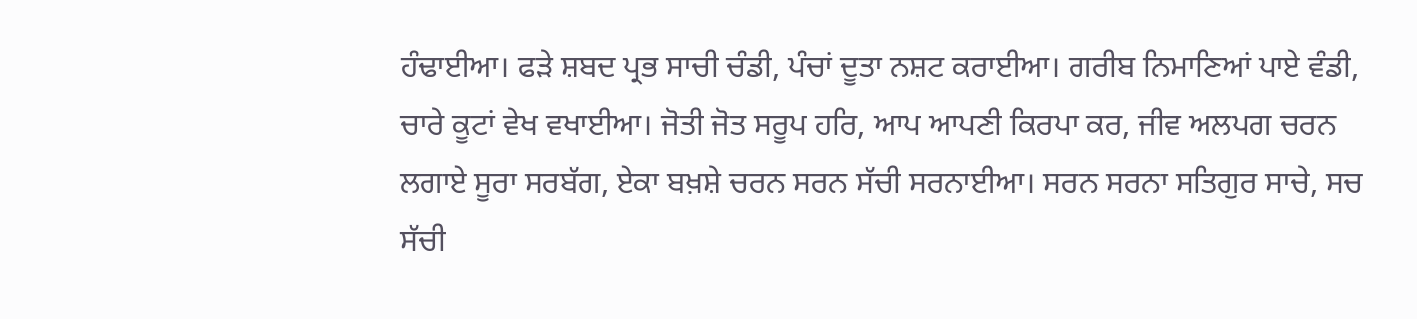ਹੰਢਾਈਆ। ਫੜੇ ਸ਼ਬਦ ਪ੍ਰਭ ਸਾਚੀ ਚੰਡੀ, ਪੰਚਾਂ ਦੂਤਾ ਨਸ਼ਟ ਕਰਾਈਆ। ਗਰੀਬ ਨਿਮਾਣਿਆਂ ਪਾਏ ਵੰਡੀ, ਚਾਰੇ ਕੂਟਾਂ ਵੇਖ ਵਖਾਈਆ। ਜੋਤੀ ਜੋਤ ਸਰੂਪ ਹਰਿ, ਆਪ ਆਪਣੀ ਕਿਰਪਾ ਕਰ, ਜੀਵ ਅਲਪਗ ਚਰਨ ਲਗਾਏ ਸੂਰਾ ਸਰਬੱਗ, ਏਕਾ ਬਖ਼ਸ਼ੇ ਚਰਨ ਸਰਨ ਸੱਚੀ ਸਰਨਾਈਆ। ਸਰਨ ਸਰਨਾ ਸਤਿਗੁਰ ਸਾਚੇ, ਸਚ ਸੱਚੀ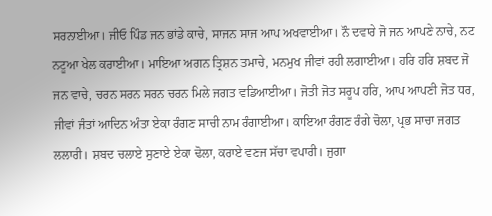ਸਰਨਾਈਆ। ਜੀਓ ਪਿੰਡ ਜਨ ਭਾਂਡੇ ਕਾਚੇ, ਸਾਜਨ ਸਾਜ ਆਪ ਅਖਵਾਈਆ। ਨੌ ਦਵਾਰੇ ਜੋ ਜਨ ਆਪਣੇ ਨਾਚੇ, ਨਟ ਨਟੂਆ ਖੇਲ ਕਰਾਈਆ। ਮਾਇਆ ਅਗਨ ਤ੍ਰਿਸ਼ਨ ਤਮਾਚੇ, ਮਨਮੁਖ ਜੀਵਾਂ ਰਹੀ ਲਗਾਈਆ। ਹਰਿ ਹਰਿ ਸ਼ਬਦ ਜੋ ਜਨ ਵਾਚੇ, ਚਰਨ ਸਰਨ ਸਰਨ ਚਰਨ ਮਿਲੇ ਜਗਤ ਵਡਿਆਈਆ। ਜੋਤੀ ਜੋਤ ਸਰੂਪ ਹਰਿ, ਆਪ ਆਪਣੀ ਜੋਤ ਧਰ, ਜੀਵਾਂ ਜੰਤਾਂ ਆਦਿਨ ਅੰਤਾ ਏਕਾ ਰੰਗਣ ਸਾਚੀ ਨਾਮ ਰੰਗਾਈਆ। ਕਾਇਆ ਰੰਗਣ ਰੰਗੇ ਚੋਲਾ, ਪ੍ਰਭ ਸਾਚਾ ਜਗਤ ਲਲਾਰੀ। ਸ਼ਬਦ ਚਲਾਏ ਸੁਣਾਏ ਏਕਾ ਢੋਲਾ, ਕਰਾਏ ਵਣਜ ਸੱਚਾ ਵਪਾਰੀ। ਜੁਗਾ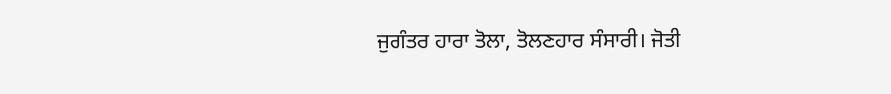ਜੁਗੰਤਰ ਹਾਰਾ ਤੋਲਾ, ਤੋਲਣਹਾਰ ਸੰਸਾਰੀ। ਜੋਤੀ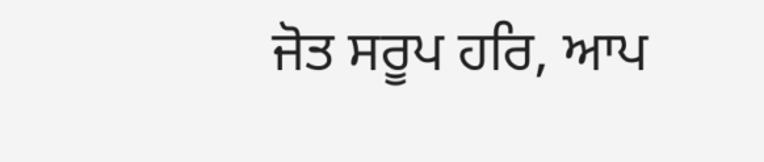ਜੋਤ ਸਰੂਪ ਹਰਿ, ਆਪ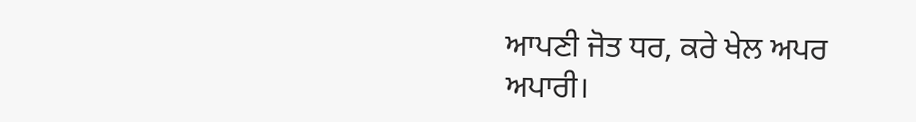ਆਪਣੀ ਜੋਤ ਧਰ, ਕਰੇ ਖੇਲ ਅਪਰ ਅਪਾਰੀ।